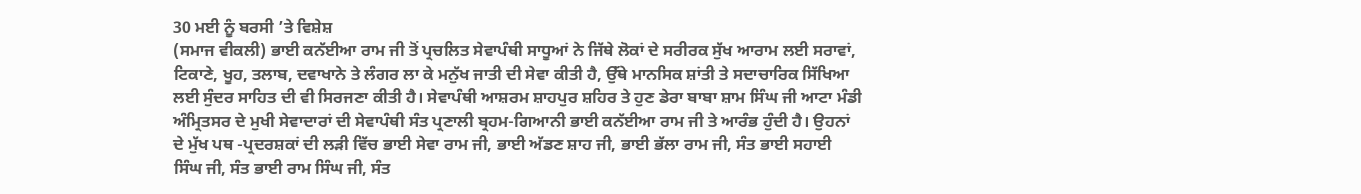30 ਮਈ ਨੂੰ ਬਰਸੀ ’ਤੇ ਵਿਸ਼ੇਸ਼
(ਸਮਾਜ ਵੀਕਲੀ) ਭਾਈ ਕਨੱਈਆ ਰਾਮ ਜੀ ਤੋਂ ਪ੍ਰਚਲਿਤ ਸੇਵਾਪੰਥੀ ਸਾਧੂਆਂ ਨੇ ਜਿੱਥੇ ਲੋਕਾਂ ਦੇ ਸਰੀਰਕ ਸੁੱਖ ਆਰਾਮ ਲਈ ਸਰਾਵਾਂ, ਟਿਕਾਣੇ, ਖੂਹ, ਤਲਾਬ, ਦਵਾਖਾਨੇ ਤੇ ਲੰਗਰ ਲਾ ਕੇ ਮਨੁੱਖ ਜਾਤੀ ਦੀ ਸੇਵਾ ਕੀਤੀ ਹੈ, ਉੱਥੇ ਮਾਨਸਿਕ ਸ਼ਾਂਤੀ ਤੇ ਸਦਾਚਾਰਿਕ ਸਿੱਖਿਆ ਲਈ ਸੁੰਦਰ ਸਾਹਿਤ ਦੀ ਵੀ ਸਿਰਜਣਾ ਕੀਤੀ ਹੈ। ਸੇਵਾਪੰਥੀ ਆਸ਼ਰਮ ਸ਼ਾਹਪੁਰ ਸ਼ਹਿਰ ਤੇ ਹੁਣ ਡੇਰਾ ਬਾਬਾ ਸ਼ਾਮ ਸਿੰਘ ਜੀ ਆਟਾ ਮੰਡੀ ਅੰਮ੍ਰਿਤਸਰ ਦੇ ਮੁਖੀ ਸੇਵਾਦਾਰਾਂ ਦੀ ਸੇਵਾਪੰਥੀ ਸੰਤ ਪ੍ਰਣਾਲੀ ਬ੍ਰਹਮ-ਗਿਆਨੀ ਭਾਈ ਕਨੱਈਆ ਰਾਮ ਜੀ ਤੇ ਆਰੰਭ ਹੁੰਦੀ ਹੈ। ਉਹਨਾਂ ਦੇ ਮੁੱਖ ਪਥ -ਪ੍ਰਦਰਸ਼ਕਾਂ ਦੀ ਲੜੀ ਵਿੱਚ ਭਾਈ ਸੇਵਾ ਰਾਮ ਜੀ, ਭਾਈ ਅੱਡਣ ਸ਼ਾਹ ਜੀ, ਭਾਈ ਭੱਲਾ ਰਾਮ ਜੀ, ਸੰਤ ਭਾਈ ਸਹਾਈ ਸਿੰਘ ਜੀ, ਸੰਤ ਭਾਈ ਰਾਮ ਸਿੰਘ ਜੀ, ਸੰਤ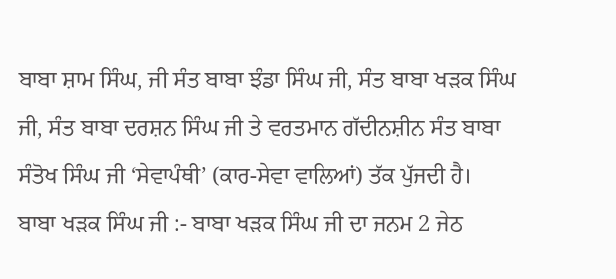ਬਾਬਾ ਸ਼ਾਮ ਸਿੰਘ, ਜੀ ਸੰਤ ਬਾਬਾ ਝੰਡਾ ਸਿੰਘ ਜੀ, ਸੰਤ ਬਾਬਾ ਖੜਕ ਸਿੰਘ ਜੀ, ਸੰਤ ਬਾਬਾ ਦਰਸ਼ਨ ਸਿੰਘ ਜੀ ਤੇ ਵਰਤਮਾਨ ਗੱਦੀਨਸ਼ੀਨ ਸੰਤ ਬਾਬਾ ਸੰਤੋਖ ਸਿੰਘ ਜੀ ‘ਸੇਵਾਪੰਥੀ’ (ਕਾਰ-ਸੇਵਾ ਵਾਲਿਆਂ) ਤੱਕ ਪੁੱਜਦੀ ਹੈ।
ਬਾਬਾ ਖੜਕ ਸਿੰਘ ਜੀ :- ਬਾਬਾ ਖੜਕ ਸਿੰਘ ਜੀ ਦਾ ਜਨਮ 2 ਜੇਠ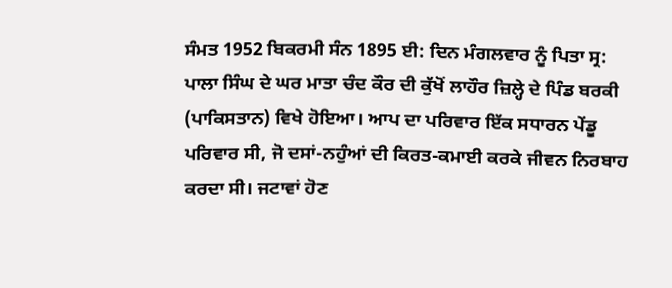ਸੰਮਤ 1952 ਬਿਕਰਮੀ ਸੰਨ 1895 ਈ: ਦਿਨ ਮੰਗਲਵਾਰ ਨੂੰ ਪਿਤਾ ਸ੍ਰ: ਪਾਲਾ ਸਿੰਘ ਦੇ ਘਰ ਮਾਤਾ ਚੰਦ ਕੌਰ ਦੀ ਕੁੱਖੋਂ ਲਾਹੌਰ ਜ਼ਿਲ੍ਹੇ ਦੇ ਪਿੰਡ ਬਰਕੀ (ਪਾਕਿਸਤਾਨ) ਵਿਖੇ ਹੋਇਆ। ਆਪ ਦਾ ਪਰਿਵਾਰ ਇੱਕ ਸਧਾਰਨ ਪੇਂਡੂ ਪਰਿਵਾਰ ਸੀ, ਜੋ ਦਸਾਂ-ਨਹੁੰਆਂ ਦੀ ਕਿਰਤ-ਕਮਾਈ ਕਰਕੇ ਜੀਵਨ ਨਿਰਬਾਹ ਕਰਦਾ ਸੀ। ਜਟਾਵਾਂ ਹੋਣ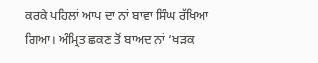ਕਰਕੇ ਪਹਿਲਾਂ ਆਪ ਦਾ ਨਾਂ ਬਾਵਾ ਸਿੰਘ ਰੱਖਿਆ ਗਿਆ। ਅੰਮ੍ਰਿਤ ਛਕਣ ਤੋਂ ਬਾਅਦ ਨਾਂ ‘ਖੜਕ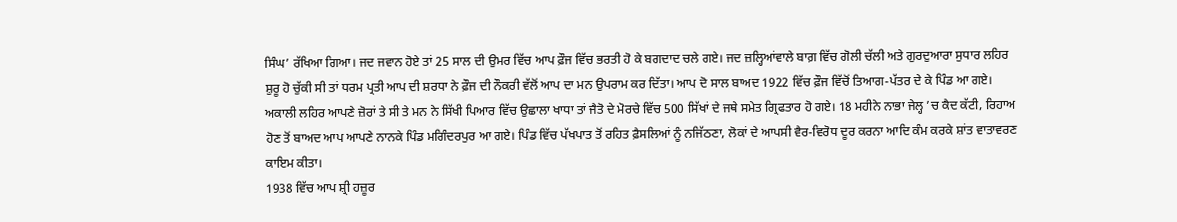ਸਿੰਘ’ ਰੱਖਿਆ ਗਿਆ। ਜਦ ਜਵਾਨ ਹੋਏ ਤਾਂ 25 ਸਾਲ ਦੀ ਉਮਰ ਵਿੱਚ ਆਪ ਫ਼ੌਜ ਵਿੱਚ ਭਰਤੀ ਹੋ ਕੇ ਬਗਦਾਦ ਚਲੇ ਗਏ। ਜਦ ਜ਼ਲ੍ਹਿਆਂਵਾਲੇ ਬਾਗ਼ ਵਿੱਚ ਗੋਲੀ ਚੱਲੀ ਅਤੇ ਗੁਰਦੁਆਰਾ ਸੁਧਾਰ ਲਹਿਰ ਸ਼ੁਰੂ ਹੋ ਚੁੱਕੀ ਸੀ ਤਾਂ ਧਰਮ ਪ੍ਰਤੀ ਆਪ ਦੀ ਸ਼ਰਧਾ ਨੇ ਫ਼ੌਜ ਦੀ ਨੌਕਰੀ ਵੱਲੋਂ ਆਪ ਦਾ ਮਨ ਉਪਰਾਮ ਕਰ ਦਿੱਤਾ। ਆਪ ਦੋ ਸਾਲ ਬਾਅਦ 1922 ਵਿੱਚ ਫ਼ੌਜ ਵਿੱਚੋਂ ਤਿਆਗ-ਪੱਤਰ ਦੇ ਕੇ ਪਿੰਡ ਆ ਗਏ। ਅਕਾਲੀ ਲਹਿਰ ਆਪਣੇ ਜ਼ੋਰਾਂ ਤੇ ਸੀ ਤੇ ਮਨ ਨੇ ਸਿੱਖੀ ਪਿਆਰ ਵਿੱਚ ਉਛਾਲਾ ਖਾਧਾ ਤਾਂ ਜੈਤੋ ਦੇ ਮੋਰਚੇ ਵਿੱਚ 500 ਸਿੱਖਾਂ ਦੇ ਜਥੇ ਸਮੇਤ ਗ੍ਰਿਫਤਾਰ ਹੋ ਗਏ। 18 ਮਹੀਨੇ ਨਾਭਾ ਜੇਲ੍ਹ ’ਚ ਕੈਦ ਕੱਟੀ, ਰਿਹਾਅ ਹੋਣ ਤੋਂ ਬਾਅਦ ਆਪ ਆਪਣੇ ਨਾਨਕੇ ਪਿੰਡ ਮਗਿੰਦਰਪੁਰ ਆ ਗਏ। ਪਿੰਡ ਵਿੱਚ ਪੱਖਪਾਤ ਤੋਂ ਰਹਿਤ ਫ਼ੈਸਲਿਆਂ ਨੂੰ ਨਜਿੱਠਣਾ, ਲੋਕਾਂ ਦੇ ਆਪਸੀ ਵੈਰ-ਵਿਰੋਧ ਦੂਰ ਕਰਨਾ ਆਦਿ ਕੰਮ ਕਰਕੇ ਸ਼ਾਂਤ ਵਾਤਾਵਰਣ ਕਾਇਮ ਕੀਤਾ।
1938 ਵਿੱਚ ਆਪ ਸ਼੍ਰੀ ਹਜ਼ੂਰ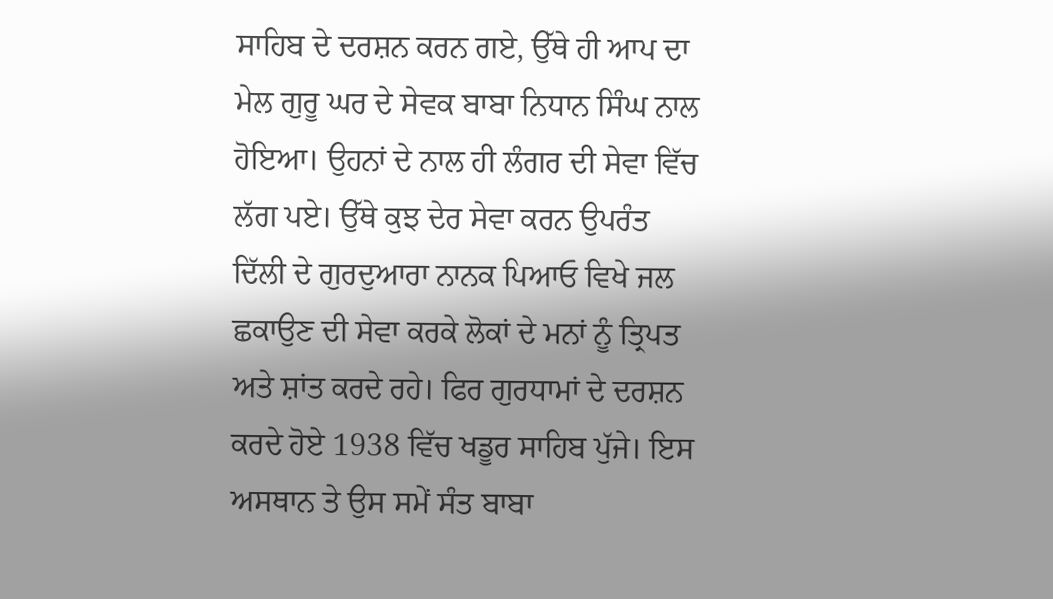ਸਾਹਿਬ ਦੇ ਦਰਸ਼ਨ ਕਰਨ ਗਏ, ਉੱਥੇ ਹੀ ਆਪ ਦਾ ਮੇਲ ਗੁਰੂ ਘਰ ਦੇ ਸੇਵਕ ਬਾਬਾ ਨਿਧਾਨ ਸਿੰਘ ਨਾਲ ਹੋਇਆ। ਉਹਨਾਂ ਦੇ ਨਾਲ ਹੀ ਲੰਗਰ ਦੀ ਸੇਵਾ ਵਿੱਚ ਲੱਗ ਪਏ। ਉੱਥੇ ਕੁਝ ਦੇਰ ਸੇਵਾ ਕਰਨ ਉਪਰੰਤ ਦਿੱਲੀ ਦੇ ਗੁਰਦੁਆਰਾ ਨਾਨਕ ਪਿਆਓ ਵਿਖੇ ਜਲ ਛਕਾਉਣ ਦੀ ਸੇਵਾ ਕਰਕੇ ਲੋਕਾਂ ਦੇ ਮਨਾਂ ਨੂੰ ਤ੍ਰਿਪਤ ਅਤੇ ਸ਼ਾਂਤ ਕਰਦੇ ਰਹੇ। ਫਿਰ ਗੁਰਧਾਮਾਂ ਦੇ ਦਰਸ਼ਨ ਕਰਦੇ ਹੋਏ 1938 ਵਿੱਚ ਖਡੂਰ ਸਾਹਿਬ ਪੁੱਜੇ। ਇਸ ਅਸਥਾਨ ਤੇ ਉਸ ਸਮੇਂ ਸੰਤ ਬਾਬਾ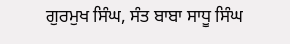ਗੁਰਮੁਖ ਸਿੰਘ, ਸੰਤ ਬਾਬਾ ਸਾਧੂ ਸਿੰਘ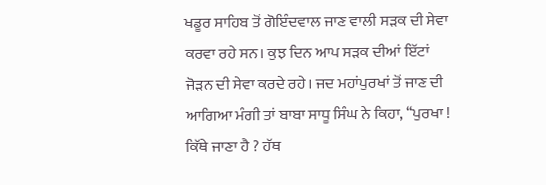ਖਡੂਰ ਸਾਹਿਬ ਤੋਂ ਗੋਇੰਦਵਾਲ ਜਾਣ ਵਾਲੀ ਸੜਕ ਦੀ ਸੇਵਾ ਕਰਵਾ ਰਹੇ ਸਨ। ਕੁਝ ਦਿਨ ਆਪ ਸੜਕ ਦੀਆਂ ਇੱਟਾਂ ਜੋੜਨ ਦੀ ਸੇਵਾ ਕਰਦੇ ਰਹੇ। ਜਦ ਮਹਾਂਪੁਰਖਾਂ ਤੋਂ ਜਾਣ ਦੀ ਆਗਿਆ ਮੰਗੀ ਤਾਂ ਬਾਬਾ ਸਾਧੂ ਸਿੰਘ ਨੇ ਕਿਹਾ, ‘‘ਪੁਰਖਾ ! ਕਿੱਥੇ ਜਾਣਾ ਹੈ ? ਹੱਥ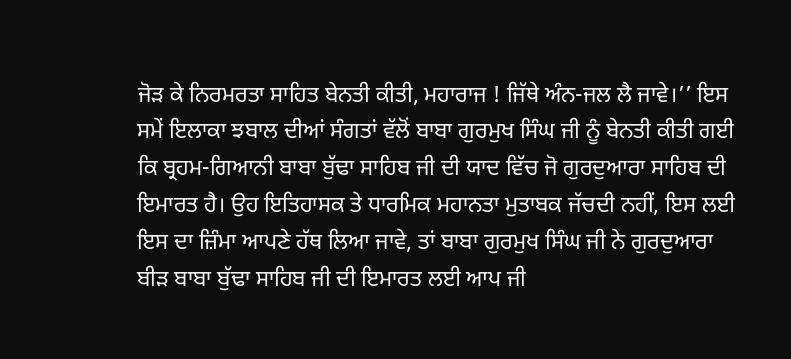ਜੋੜ ਕੇ ਨਿਰਮਰਤਾ ਸਾਹਿਤ ਬੇਨਤੀ ਕੀਤੀ, ਮਹਾਰਾਜ ! ਜਿੱਥੇ ਅੰਨ-ਜਲ ਲੈ ਜਾਵੇ।’’ ਇਸ ਸਮੇਂ ਇਲਾਕਾ ਝਬਾਲ ਦੀਆਂ ਸੰਗਤਾਂ ਵੱਲੋਂ ਬਾਬਾ ਗੁਰਮੁਖ ਸਿੰਘ ਜੀ ਨੂੰ ਬੇਨਤੀ ਕੀਤੀ ਗਈ ਕਿ ਬ੍ਰਹਮ-ਗਿਆਨੀ ਬਾਬਾ ਬੁੱਢਾ ਸਾਹਿਬ ਜੀ ਦੀ ਯਾਦ ਵਿੱਚ ਜੋ ਗੁਰਦੁਆਰਾ ਸਾਹਿਬ ਦੀ ਇਮਾਰਤ ਹੈ। ਉਹ ਇਤਿਹਾਸਕ ਤੇ ਧਾਰਮਿਕ ਮਹਾਨਤਾ ਮੁਤਾਬਕ ਜੱਚਦੀ ਨਹੀਂ, ਇਸ ਲਈ ਇਸ ਦਾ ਜ਼ਿੰਮਾ ਆਪਣੇ ਹੱਥ ਲਿਆ ਜਾਵੇ, ਤਾਂ ਬਾਬਾ ਗੁਰਮੁਖ ਸਿੰਘ ਜੀ ਨੇ ਗੁਰਦੁਆਰਾ ਬੀੜ ਬਾਬਾ ਬੁੱਢਾ ਸਾਹਿਬ ਜੀ ਦੀ ਇਮਾਰਤ ਲਈ ਆਪ ਜੀ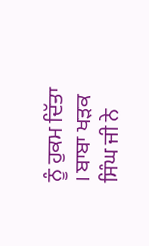ਨੂੰ ਹੁਕਮ ਦਿੱਤਾ । ਬਾਬਾ ਖੜਕ ਸਿੰਘ ਜੀ ਨੇ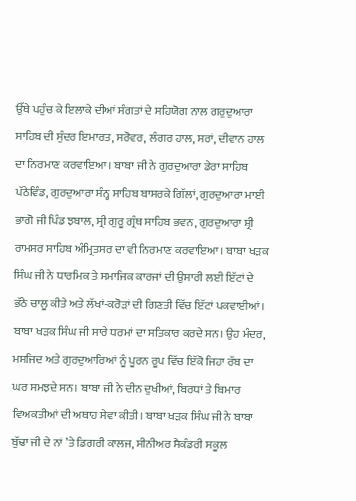ਉੱਥੇ ਪਹੁੰਚ ਕੇ ਇਲਾਕੇ ਦੀਆਂ ਸੰਗਤਾਂ ਦੇ ਸਹਿਯੋਗ ਨਾਲ ਗਰੁਦੁਆਰਾ ਸਾਹਿਬ ਦੀ ਸੁੰਦਰ ਇਮਾਰਤ, ਸਰੋਵਰ, ਲੰਗਰ ਹਾਲ, ਸਰਾਂ, ਦੀਵਾਨ ਹਾਲ ਦਾ ਨਿਰਮਾਣ ਕਰਵਾਇਆ। ਬਾਬਾ ਜੀ ਨੇ ਗੁਰਦੁਆਰਾ ਡੇਰਾ ਸਾਹਿਬ ਪੱਠੇਵਿੰਡ, ਗੁਰਦੁਆਰਾ ਸੰਨ੍ਹ ਸਾਹਿਬ ਬਾਸਰਕੇ ਗਿੱਲਾਂ, ਗੁਰਦੁਆਰਾ ਮਾਈ ਭਾਗੋ ਜੀ ਪਿੰਡ ਝਬਾਲ, ਸ੍ਰੀ ਗੁਰੂ ਗ੍ਰੰਥ ਸਾਹਿਬ ਭਵਨ, ਗੁਰਦੁਆਰਾ ਸ਼੍ਰੀ ਰਾਮਸਰ ਸਾਹਿਬ ਅੰਮ੍ਰਿਤਸਰ ਦਾ ਵੀ ਨਿਰਮਾਣ ਕਰਵਾਇਆ। ਬਾਬਾ ਖੜਕ ਸਿੰਘ ਜੀ ਨੇ ਧਾਰਮਿਕ ਤੇ ਸਮਾਜਿਕ ਕਾਰਜਾਂ ਦੀ ਉਸਾਰੀ ਲਈ ਇੱਟਾਂ ਦੇ ਭੱਠੇ ਚਾਲੂ ਕੀਤੇ ਅਤੇ ਲੱਖਾਂ-ਕਰੋੜਾਂ ਦੀ ਗਿਣਤੀ ਵਿੱਚ ਇੱਟਾਂ ਪਕਵਾਈਆਂ।
ਬਾਬਾ ਖੜਕ ਸਿੰਘ ਜੀ ਸਾਰੇ ਧਰਮਾਂ ਦਾ ਸਤਿਕਾਰ ਕਰਦੇ ਸਨ। ਉਹ ਮੰਦਰ, ਮਸਜਿਦ ਅਤੇ ਗੁਰਦੁਆਰਿਆਂ ਨੂੰ ਪੂਰਨ ਰੂਪ ਵਿੱਚ ਇੱਕੋ ਜਿਹਾ ਰੱਬ ਦਾ ਘਰ ਸਮਝਦੇ ਸਨ। ਬਾਬਾ ਜੀ ਨੇ ਦੀਨ ਦੁਖੀਆਂ, ਬਿਰਧਾਂ ਤੇ ਬਿਮਾਰ ਵਿਅਕਤੀਆਂ ਦੀ ਅਥਾਹ ਸੇਵਾ ਕੀਤੀ। ਬਾਬਾ ਖੜਕ ਸਿੰਘ ਜੀ ਨੇ ਬਾਬਾ ਬੁੱਢਾ ਜੀ ਦੇ ਨਾਂ ’ਤੇ ਡਿਗਰੀ ਕਾਲਜ, ਸੀਨੀਅਰ ਸੈਕੰਡਰੀ ਸਕੂਲ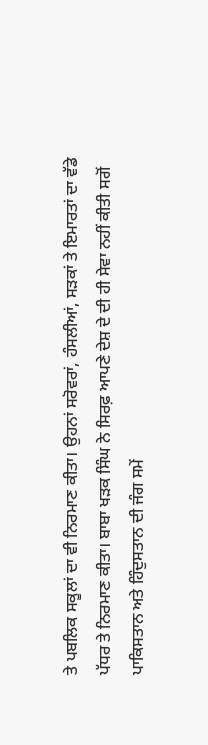ਤੇ ਪਬਲਿਕ ਸਕੂਲਾਂ ਦਾ ਵੀ ਨਿਰਮਾਣ ਕੀਤਾ। ਉਹਨਾਂ ਸਰੋਵਰਾਂ, ਹੰਸਲੀਆਂ, ਸੜਕਾਂ ਤੇ ਇਮਾਰਤਾਂ ਦਾ ਵੱਡੇ ਪੱਧਰ ਤੇ ਨਿਰਮਾਣ ਕੀਤਾ। ਬਾਬਾ ਖੜਕ ਸਿੰਘ ਨੇ ਸਿਰਫ਼ ਆਪਣੇ ਦੇਸ਼ ਦੇ ਦੀ ਹੀ ਸੇਵਾ ਨਹੀਂ ਕੀਤੀ ਸਗੋਂ ਪਾਕਿਸਤਾਨ ਅਤੇ ਹਿੰਦੁਸਤਾਨ ਦੀ ਜੰਗ ਸਮੇਂ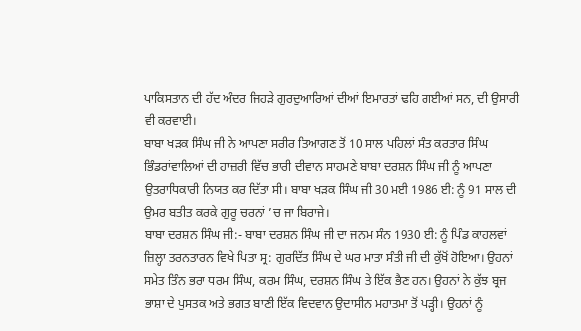ਪਾਕਿਸਤਾਨ ਦੀ ਹੱਦ ਅੰਦਰ ਜਿਹੜੇ ਗੁਰਦੁਆਰਿਆਂ ਦੀਆਂ ਇਮਾਰਤਾਂ ਢਹਿ ਗਈਆਂ ਸਨ, ਦੀ ਉਸਾਰੀ ਵੀ ਕਰਵਾਈ।
ਬਾਬਾ ਖੜਕ ਸਿੰਘ ਜੀ ਨੇ ਆਪਣਾ ਸਰੀਰ ਤਿਆਗਣ ਤੋਂ 10 ਸਾਲ ਪਹਿਲਾਂ ਸੰਤ ਕਰਤਾਰ ਸਿੰਘ ਭਿੰਡਰਾਂਵਾਲਿਆਂ ਦੀ ਹਾਜ਼ਰੀ ਵਿੱਚ ਭਾਰੀ ਦੀਵਾਨ ਸਾਹਮਣੇ ਬਾਬਾ ਦਰਸ਼ਨ ਸਿੰਘ ਜੀ ਨੂੰ ਆਪਣਾ ਉਤਰਾਧਿਕਾਰੀ ਨਿਯਤ ਕਰ ਦਿੱਤਾ ਸੀ। ਬਾਬਾ ਖੜਕ ਸਿੰਘ ਜੀ 30 ਮਈ 1986 ਈ: ਨੂੰ 91 ਸਾਲ ਦੀ ਉਮਰ ਬਤੀਤ ਕਰਕੇ ਗੁਰੂ ਚਰਨਾਂ ’ਚ ਜਾ ਬਿਰਾਜੇ।
ਬਾਬਾ ਦਰਸ਼ਨ ਸਿੰਘ ਜੀ:- ਬਾਬਾ ਦਰਸ਼ਨ ਸਿੰਘ ਜੀ ਦਾ ਜਨਮ ਸੰਨ 1930 ਈ: ਨੂੰ ਪਿੰਡ ਕਾਹਲਵਾਂ ਜ਼ਿਲ੍ਹਾ ਤਰਨਤਾਰਨ ਵਿਖੇ ਪਿਤਾ ਸ੍ਰ: ਗੁਰਦਿੱਤ ਸਿੰਘ ਦੇ ਘਰ ਮਾਤਾ ਸੰਤੀ ਜੀ ਦੀ ਕੁੱਖੋਂ ਹੋਇਆ। ਉਹਨਾਂ ਸਮੇਤ ਤਿੰਨ ਭਰਾ ਧਰਮ ਸਿੰਘ, ਕਰਮ ਸਿੰਘ, ਦਰਸ਼ਨ ਸਿੰਘ ਤੇ ਇੱਕ ਭੈਣ ਹਨ। ਉਹਨਾਂ ਨੇ ਕੁੱਝ ਬ੍ਰਜ ਭਾਸ਼ਾ ਦੇ ਪੁਸਤਕ ਅਤੇ ਭਗਤ ਬਾਣੀ ਇੱਕ ਵਿਦਵਾਨ ਉਦਾਸੀਨ ਮਹਾਤਮਾ ਤੋਂ ਪੜ੍ਹੀ। ਉਹਨਾਂ ਨੂੰ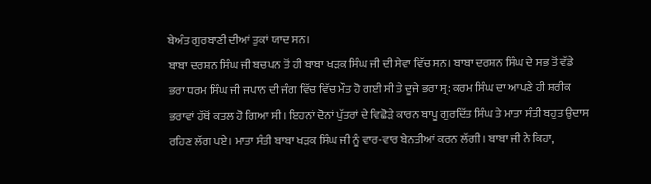ਬੇਅੰਤ ਗੁਰਬਾਣੀ ਦੀਆਂ ਤੁਕਾਂ ਯਾਦ ਸਨ।
ਬਾਬਾ ਦਰਸ਼ਨ ਸਿੰਘ ਜੀ ਬਚਪਨ ਤੋਂ ਹੀ ਬਾਬਾ ਖੜਕ ਸਿੰਘ ਜੀ ਦੀ ਸੇਵਾ ਵਿੱਚ ਸਨ। ਬਾਬਾ ਦਰਸ਼ਨ ਸਿੰਘ ਦੇ ਸਭ ਤੋਂ ਵੱਡੇ ਭਰਾ ਧਰਮ ਸਿੰਘ ਜੀ ਜਪਾਨ ਦੀ ਜੰਗ ਵਿੱਚ ਵਿੱਚ ਮੌਤ ਹੋ ਗਈ ਸੀ ਤੇ ਦੂਜੇ ਭਰਾ ਸ੍ਰ: ਕਰਮ ਸਿੰਘ ਦਾ ਆਪਣੇ ਹੀ ਸ਼ਰੀਕ ਭਰਾਵਾਂ ਹੱਥੋਂ ਕਤਲ ਹੋ ਗਿਆ ਸੀ। ਇਹਨਾਂ ਦੋਨਾਂ ਪੁੱਤਰਾਂ ਦੇ ਵਿਛੋੜੇ ਕਾਰਨ ਬਾਪੂ ਗੁਰਦਿੱਤ ਸਿੰਘ ਤੇ ਮਾਤਾ ਸੰਤੀ ਬਹੁਤ ਉਦਾਸ ਰਹਿਣ ਲੱਗ ਪਏ। ਮਾਤਾ ਸੰਤੀ ਬਾਬਾ ਖੜਕ ਸਿੰਘ ਜੀ ਨੂੰ ਵਾਰ-ਵਾਰ ਬੇਨਤੀਆਂ ਕਰਨ ਲੱਗੀ। ਬਾਬਾ ਜੀ ਨੇ ਕਿਹਾ,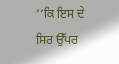‘‘ਕਿ ਇਸ ਦੇ ਸਿਰ ਉੱਪਰ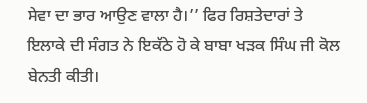ਸੇਵਾ ਦਾ ਭਾਰ ਆਉਣ ਵਾਲਾ ਹੈ।’’ ਫਿਰ ਰਿਸ਼ਤੇਦਾਰਾਂ ਤੇ ਇਲਾਕੇ ਦੀ ਸੰਗਤ ਨੇ ਇਕੱਠੇ ਹੋ ਕੇ ਬਾਬਾ ਖੜਕ ਸਿੰਘ ਜੀ ਕੋਲ ਬੇਨਤੀ ਕੀਤੀ।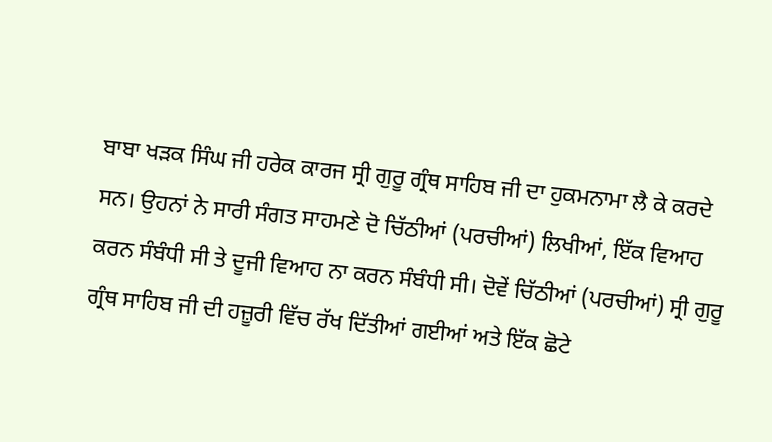ਬਾਬਾ ਖੜਕ ਸਿੰਘ ਜੀ ਹਰੇਕ ਕਾਰਜ ਸ੍ਰੀ ਗੁਰੂ ਗ੍ਰੰਥ ਸਾਹਿਬ ਜੀ ਦਾ ਹੁਕਮਨਾਮਾ ਲੈ ਕੇ ਕਰਦੇ ਸਨ। ਉਹਨਾਂ ਨੇ ਸਾਰੀ ਸੰਗਤ ਸਾਹਮਣੇ ਦੋ ਚਿੱਠੀਆਂ (ਪਰਚੀਆਂ) ਲਿਖੀਆਂ, ਇੱਕ ਵਿਆਹ ਕਰਨ ਸੰਬੰਧੀ ਸੀ ਤੇ ਦੂਜੀ ਵਿਆਹ ਨਾ ਕਰਨ ਸੰਬੰਧੀ ਸੀ। ਦੋਵੇਂ ਚਿੱਠੀਆਂ (ਪਰਚੀਆਂ) ਸ੍ਰੀ ਗੁਰੂ ਗ੍ਰੰਥ ਸਾਹਿਬ ਜੀ ਦੀ ਹਜ਼ੂਰੀ ਵਿੱਚ ਰੱਖ ਦਿੱਤੀਆਂ ਗਈਆਂ ਅਤੇ ਇੱਕ ਛੋਟੇ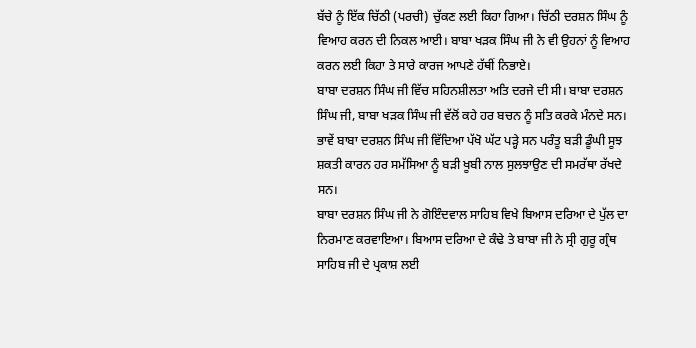ਬੱਚੇ ਨੂੰ ਇੱਕ ਚਿੱਠੀ (ਪਰਚੀ) ਚੁੱਕਣ ਲਈ ਕਿਹਾ ਗਿਆ। ਚਿੱਠੀ ਦਰਸ਼ਨ ਸਿੰਘ ਨੂੰ ਵਿਆਹ ਕਰਨ ਦੀ ਨਿਕਲ ਆਈ। ਬਾਬਾ ਖੜਕ ਸਿੰਘ ਜੀ ਨੇ ਵੀ ਉਹਨਾਂ ਨੂੰ ਵਿਆਹ ਕਰਨ ਲਈ ਕਿਹਾ ਤੇ ਸਾਰੇ ਕਾਰਜ ਆਪਣੇ ਹੱਥੀਂ ਨਿਭਾਏ।
ਬਾਬਾ ਦਰਸ਼ਨ ਸਿੰਘ ਜੀ ਵਿੱਚ ਸਹਿਨਸ਼ੀਲਤਾ ਅਤਿ ਦਰਜੇ ਦੀ ਸੀ। ਬਾਬਾ ਦਰਸ਼ਨ ਸਿੰਘ ਜੀ, ਬਾਬਾ ਖੜਕ ਸਿੰਘ ਜੀ ਵੱਲੋਂ ਕਹੇ ਹਰ ਬਚਨ ਨੂੰ ਸਤਿ ਕਰਕੇ ਮੰਨਦੇ ਸਨ। ਭਾਵੇਂ ਬਾਬਾ ਦਰਸ਼ਨ ਸਿੰਘ ਜੀ ਵਿੱਦਿਆ ਪੱਖੋ ਘੱਟ ਪੜ੍ਹੇ ਸਨ ਪਰੰਤੂ ਬੜੀ ਡੂੰਘੀ ਸੂਝ ਸ਼ਕਤੀ ਕਾਰਨ ਹਰ ਸਮੱਸਿਆ ਨੂੰ ਬੜੀ ਖੂਬੀ ਨਾਲ ਸੁਲਝਾਉਣ ਦੀ ਸਮਰੱਥਾ ਰੱਖਦੇ ਸਨ।
ਬਾਬਾ ਦਰਸ਼ਨ ਸਿੰਘ ਜੀ ਨੇ ਗੋਇੰਦਵਾਲ ਸਾਹਿਬ ਵਿਖੇ ਬਿਆਸ ਦਰਿਆ ਦੇ ਪੁੱਲ ਦਾ ਨਿਰਮਾਣ ਕਰਵਾਇਆ। ਬਿਆਸ ਦਰਿਆ ਦੇ ਕੰਢੇ ਤੇ ਬਾਬਾ ਜੀ ਨੇ ਸ੍ਰੀ ਗੁਰੂ ਗ੍ਰੰਥ ਸਾਹਿਬ ਜੀ ਦੇ ਪ੍ਰਕਾਸ਼ ਲਈ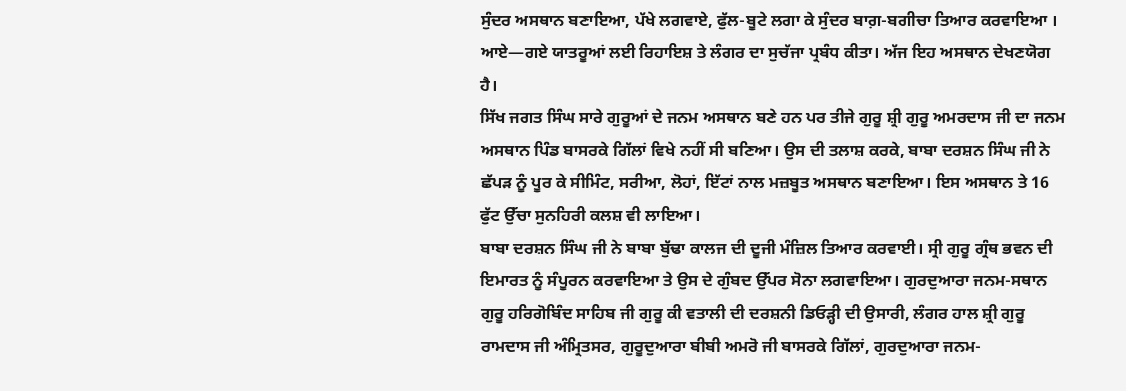ਸੁੰਦਰ ਅਸਥਾਨ ਬਣਾਇਆ, ਪੱਖੇ ਲਗਵਾਏ, ਫੁੱਲ-ਬੂਟੇ ਲਗਾ ਕੇ ਸੁੰਦਰ ਬਾਗ਼-ਬਗੀਚਾ ਤਿਆਰ ਕਰਵਾਇਆ । ਆਏ—ਗਏ ਯਾਤਰੂਆਂ ਲਈ ਰਿਹਾਇਸ਼ ਤੇ ਲੰਗਰ ਦਾ ਸੁਚੱਜਾ ਪ੍ਰਬੰਧ ਕੀਤਾ। ਅੱਜ ਇਹ ਅਸਥਾਨ ਦੇਖਣਯੋਗ ਹੈ।
ਸਿੱਖ ਜਗਤ ਸਿੰਘ ਸਾਰੇ ਗੁਰੂਆਂ ਦੇ ਜਨਮ ਅਸਥਾਨ ਬਣੇ ਹਨ ਪਰ ਤੀਜੇ ਗੁਰੂ ਸ਼੍ਰੀ ਗੁਰੂ ਅਮਰਦਾਸ ਜੀ ਦਾ ਜਨਮ ਅਸਥਾਨ ਪਿੰਡ ਬਾਸਰਕੇ ਗਿੱਲਾਂ ਵਿਖੇ ਨਹੀਂ ਸੀ ਬਣਿਆ। ਉਸ ਦੀ ਤਲਾਸ਼ ਕਰਕੇ, ਬਾਬਾ ਦਰਸ਼ਨ ਸਿੰਘ ਜੀ ਨੇ ਛੱਪੜ ਨੂੰ ਪੂਰ ਕੇ ਸੀਮਿੰਟ, ਸਰੀਆ, ਲੋਹਾਂ, ਇੱਟਾਂ ਨਾਲ ਮਜ਼ਬੂਤ ਅਸਥਾਨ ਬਣਾਇਆ। ਇਸ ਅਸਥਾਨ ਤੇ 16 ਫੁੱਟ ਉੱਚਾ ਸੁਨਹਿਰੀ ਕਲਸ਼ ਵੀ ਲਾਇਆ।
ਬਾਬਾ ਦਰਸ਼ਨ ਸਿੰਘ ਜੀ ਨੇ ਬਾਬਾ ਬੁੱਢਾ ਕਾਲਜ ਦੀ ਦੂਜੀ ਮੰਜ਼ਿਲ ਤਿਆਰ ਕਰਵਾਈ। ਸ੍ਰੀ ਗੁਰੂ ਗ੍ਰੰਥ ਭਵਨ ਦੀ ਇਮਾਰਤ ਨੂੰ ਸੰਪੂਰਨ ਕਰਵਾਇਆ ਤੇ ਉਸ ਦੇ ਗੁੰਬਦ ਉੱਪਰ ਸੋਨਾ ਲਗਵਾਇਆ। ਗੁਰਦੁਆਰਾ ਜਨਮ-ਸਥਾਨ ਗੁਰੂ ਹਰਿਗੋਬਿੰਦ ਸਾਹਿਬ ਜੀ ਗੁਰੂ ਕੀ ਵਤਾਲੀ ਦੀ ਦਰਸ਼ਨੀ ਡਿਓੜ੍ਹੀ ਦੀ ਉਸਾਰੀ, ਲੰਗਰ ਹਾਲ ਸ਼੍ਰੀ ਗੁਰੂ ਰਾਮਦਾਸ ਜੀ ਅੰਮ੍ਰਿਤਸਰ, ਗੁਰੂਦੁਆਰਾ ਬੀਬੀ ਅਮਰੋ ਜੀ ਬਾਸਰਕੇ ਗਿੱਲਾਂ, ਗੁਰਦੁਆਰਾ ਜਨਮ-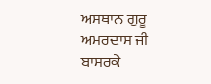ਅਸਥਾਨ ਗੁਰੂ ਅਮਰਦਾਸ ਜੀ ਬਾਸਰਕੇ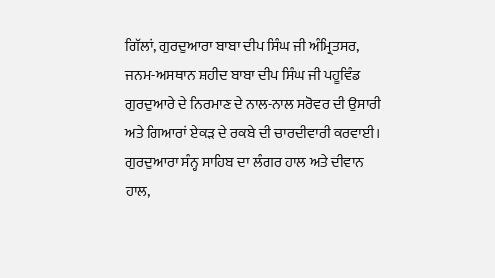ਗਿੱਲਾਂ, ਗੁਰਦੁਆਰਾ ਬਾਬਾ ਦੀਪ ਸਿੰਘ ਜੀ ਅੰਮ੍ਰਿਤਸਰ, ਜਨਮ-ਅਸਥਾਨ ਸ਼ਹੀਦ ਬਾਬਾ ਦੀਪ ਸਿੰਘ ਜੀ ਪਹੂਵਿੰਡ ਗੁਰਦੁਆਰੇ ਦੇ ਨਿਰਮਾਣ ਦੇ ਨਾਲ-ਨਾਲ ਸਰੋਵਰ ਦੀ ਉਸਾਰੀ ਅਤੇ ਗਿਆਰਾਂ ਏਕੜ ਦੇ ਰਕਬੇ ਦੀ ਚਾਰਦੀਵਾਰੀ ਕਰਵਾਈ। ਗੁਰਦੁਆਰਾ ਸੰਨ੍ਹ ਸਾਹਿਬ ਦਾ ਲੰਗਰ ਹਾਲ ਅਤੇ ਦੀਵਾਨ ਹਾਲ,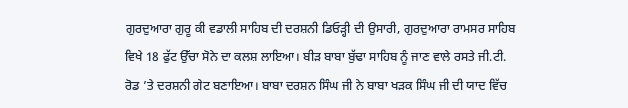ਗੁਰਦੁਆਰਾ ਗੁਰੂ ਕੀ ਵਡਾਲੀ ਸਾਹਿਬ ਦੀ ਦਰਸ਼ਨੀ ਡਿਓੜ੍ਹੀ ਦੀ ਉਸਾਰੀ, ਗੁਰਦੁਆਰਾ ਰਾਮਸਰ ਸਾਹਿਬ ਵਿਖੇ 18 ਫੁੱਟ ਉੱਚਾ ਸੋਨੇ ਦਾ ਕਲਸ਼ ਲਾਇਆ। ਬੀੜ ਬਾਬਾ ਬੁੱਢਾ ਸਾਹਿਬ ਨੂੰ ਜਾਣ ਵਾਲੇ ਰਸਤੇ ਜੀ.ਟੀ. ਰੋਡ ’ਤੇ ਦਰਸ਼ਨੀ ਗੇਟ ਬਣਾਇਆ। ਬਾਬਾ ਦਰਸ਼ਨ ਸਿੰਘ ਜੀ ਨੇ ਬਾਬਾ ਖੜਕ ਸਿੰਘ ਜੀ ਦੀ ਯਾਦ ਵਿੱਚ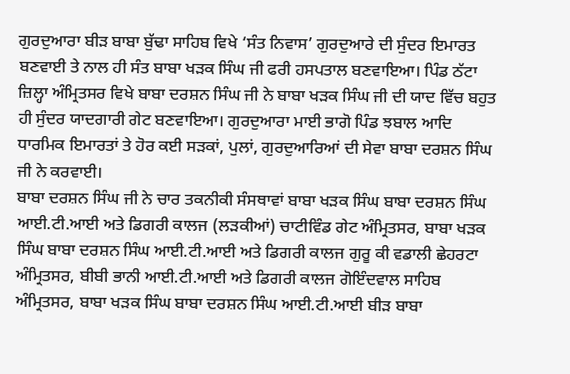ਗੁਰਦੁਆਰਾ ਬੀੜ ਬਾਬਾ ਬੁੱਢਾ ਸਾਹਿਬ ਵਿਖੇ ‘ਸੰਤ ਨਿਵਾਸ’ ਗੁਰਦੁਆਰੇ ਦੀ ਸੁੰਦਰ ਇਮਾਰਤ ਬਣਵਾਈ ਤੇ ਨਾਲ ਹੀ ਸੰਤ ਬਾਬਾ ਖੜਕ ਸਿੰਘ ਜੀ ਫਰੀ ਹਸਪਤਾਲ ਬਣਵਾਇਆ। ਪਿੰਡ ਠੱਟਾ ਜ਼ਿਲ੍ਹਾ ਅੰਮ੍ਰਿਤਸਰ ਵਿਖੇ ਬਾਬਾ ਦਰਸ਼ਨ ਸਿੰਘ ਜੀ ਨੇ ਬਾਬਾ ਖੜਕ ਸਿੰਘ ਜੀ ਦੀ ਯਾਦ ਵਿੱਚ ਬਹੁਤ ਹੀ ਸੁੰਦਰ ਯਾਦਗਾਰੀ ਗੇਟ ਬਣਵਾਇਆ। ਗੁਰਦੁਆਰਾ ਮਾਈ ਭਾਗੋ ਪਿੰਡ ਝਬਾਲ ਆਦਿ ਧਾਰਮਿਕ ਇਮਾਰਤਾਂ ਤੇ ਹੋਰ ਕਈ ਸੜਕਾਂ, ਪੁਲਾਂ, ਗੁਰਦੁਆਰਿਆਂ ਦੀ ਸੇਵਾ ਬਾਬਾ ਦਰਸ਼ਨ ਸਿੰਘ ਜੀ ਨੇ ਕਰਵਾਈ।
ਬਾਬਾ ਦਰਸ਼ਨ ਸਿੰਘ ਜੀ ਨੇ ਚਾਰ ਤਕਨੀਕੀ ਸੰਸਥਾਵਾਂ ਬਾਬਾ ਖੜਕ ਸਿੰਘ ਬਾਬਾ ਦਰਸ਼ਨ ਸਿੰਘ ਆਈ.ਟੀ.ਆਈ ਅਤੇ ਡਿਗਰੀ ਕਾਲਜ (ਲੜਕੀਆਂ) ਚਾਟੀਵਿੰਡ ਗੇਟ ਅੰਮ੍ਰਿਤਸਰ, ਬਾਬਾ ਖੜਕ ਸਿੰਘ ਬਾਬਾ ਦਰਸ਼ਨ ਸਿੰਘ ਆਈ.ਟੀ.ਆਈ ਅਤੇ ਡਿਗਰੀ ਕਾਲਜ ਗੁਰੂ ਕੀ ਵਡਾਲੀ ਛੇਹਰਟਾ ਅੰਮ੍ਰਿਤਸਰ, ਬੀਬੀ ਭਾਨੀ ਆਈ.ਟੀ.ਆਈ ਅਤੇ ਡਿਗਰੀ ਕਾਲਜ ਗੋਇੰਦਵਾਲ ਸਾਹਿਬ ਅੰਮ੍ਰਿਤਸਰ, ਬਾਬਾ ਖੜਕ ਸਿੰਘ ਬਾਬਾ ਦਰਸ਼ਨ ਸਿੰਘ ਆਈ.ਟੀ.ਆਈ ਬੀੜ ਬਾਬਾ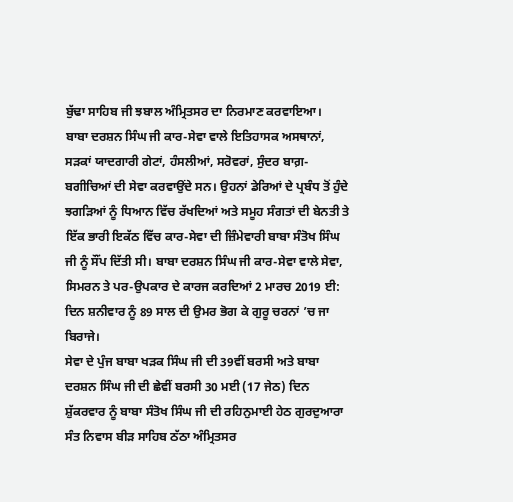ਬੁੱਢਾ ਸਾਹਿਬ ਜੀ ਝਬਾਲ ਅੰਮ੍ਰਿਤਸਰ ਦਾ ਨਿਰਮਾਣ ਕਰਵਾਇਆ।
ਬਾਬਾ ਦਰਸ਼ਨ ਸਿੰਘ ਜੀ ਕਾਰ-ਸੇਵਾ ਵਾਲੇ ਇਤਿਹਾਸਕ ਅਸਥਾਨਾਂ, ਸੜਕਾਂ ਯਾਦਗਾਰੀ ਗੇਟਾਂ, ਹੰਸਲੀਆਂ, ਸਰੋਵਰਾਂ, ਸੁੰਦਰ ਬਾਗ਼-ਬਗੀਚਿਆਂ ਦੀ ਸੇਵਾ ਕਰਵਾਉਂਦੇ ਸਨ। ਉਹਨਾਂ ਡੇਰਿਆਂ ਦੇ ਪ੍ਰਬੰਧ ਤੋਂ ਹੁੰਦੇ ਝਗੜਿਆਂ ਨੂੰ ਧਿਆਨ ਵਿੱਚ ਰੱਖਦਿਆਂ ਅਤੇ ਸਮੂਹ ਸੰਗਤਾਂ ਦੀ ਬੇਨਤੀ ਤੇ ਇੱਕ ਭਾਰੀ ਇਕੱਠ ਵਿੱਚ ਕਾਰ-ਸੇਵਾ ਦੀ ਜ਼ਿੰਮੇਵਾਰੀ ਬਾਬਾ ਸੰਤੋਖ ਸਿੰਘ ਜੀ ਨੂੰ ਸੌਂਪ ਦਿੱਤੀ ਸੀ। ਬਾਬਾ ਦਰਸ਼ਨ ਸਿੰਘ ਜੀ ਕਾਰ-ਸੇਵਾ ਵਾਲੇ ਸੇਵਾ, ਸਿਮਰਨ ਤੇ ਪਰ-ਉਪਕਾਰ ਦੇ ਕਾਰਜ ਕਰਦਿਆਂ 2 ਮਾਰਚ 2019 ਈ: ਦਿਨ ਸ਼ਨੀਵਾਰ ਨੂੰ 89 ਸਾਲ ਦੀ ਉਮਰ ਭੋਗ ਕੇ ਗੁਰੂ ਚਰਨਾਂ ’ਚ ਜਾ ਬਿਰਾਜੇ।
ਸੇਵਾ ਦੇ ਪੁੰਜ ਬਾਬਾ ਖੜਕ ਸਿੰਘ ਜੀ ਦੀ 39ਵੀਂ ਬਰਸੀ ਅਤੇ ਬਾਬਾ ਦਰਸ਼ਨ ਸਿੰਘ ਜੀ ਦੀ ਛੇਵੀਂ ਬਰਸੀ 30 ਮਈ (17 ਜੇਠ) ਦਿਨ ਸ਼ੁੱਕਰਵਾਰ ਨੂੰ ਬਾਬਾ ਸੰਤੋਖ ਸਿੰਘ ਜੀ ਦੀ ਰਹਿਨੁਮਾਈ ਹੇਠ ਗੁਰਦੁਆਰਾ ਸੰਤ ਨਿਵਾਸ ਬੀੜ ਸਾਹਿਬ ਠੱਠਾ ਅੰਮ੍ਰਿਤਸਰ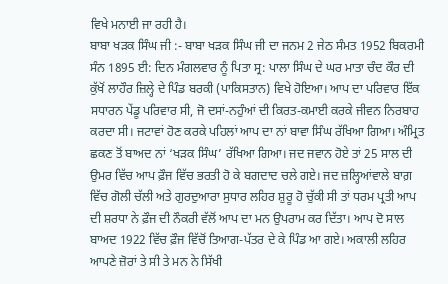ਵਿਖੇ ਮਨਾਈ ਜਾ ਰਹੀ ਹੈ।
ਬਾਬਾ ਖੜਕ ਸਿੰਘ ਜੀ :- ਬਾਬਾ ਖੜਕ ਸਿੰਘ ਜੀ ਦਾ ਜਨਮ 2 ਜੇਠ ਸੰਮਤ 1952 ਬਿਕਰਮੀ ਸੰਨ 1895 ਈ: ਦਿਨ ਮੰਗਲਵਾਰ ਨੂੰ ਪਿਤਾ ਸ੍ਰ: ਪਾਲਾ ਸਿੰਘ ਦੇ ਘਰ ਮਾਤਾ ਚੰਦ ਕੌਰ ਦੀ ਕੁੱਖੋਂ ਲਾਹੌਰ ਜ਼ਿਲ੍ਹੇ ਦੇ ਪਿੰਡ ਬਰਕੀ (ਪਾਕਿਸਤਾਨ) ਵਿਖੇ ਹੋਇਆ। ਆਪ ਦਾ ਪਰਿਵਾਰ ਇੱਕ ਸਧਾਰਨ ਪੇਂਡੂ ਪਰਿਵਾਰ ਸੀ, ਜੋ ਦਸਾਂ-ਨਹੁੰਆਂ ਦੀ ਕਿਰਤ-ਕਮਾਈ ਕਰਕੇ ਜੀਵਨ ਨਿਰਬਾਹ ਕਰਦਾ ਸੀ। ਜਟਾਵਾਂ ਹੋਣ ਕਰਕੇ ਪਹਿਲਾਂ ਆਪ ਦਾ ਨਾਂ ਬਾਵਾ ਸਿੰਘ ਰੱਖਿਆ ਗਿਆ। ਅੰਮ੍ਰਿਤ ਛਕਣ ਤੋਂ ਬਾਅਦ ਨਾਂ ‘ਖੜਕ ਸਿੰਘ’ ਰੱਖਿਆ ਗਿਆ। ਜਦ ਜਵਾਨ ਹੋਏ ਤਾਂ 25 ਸਾਲ ਦੀ ਉਮਰ ਵਿੱਚ ਆਪ ਫ਼ੌਜ ਵਿੱਚ ਭਰਤੀ ਹੋ ਕੇ ਬਗਦਾਦ ਚਲੇ ਗਏ। ਜਦ ਜ਼ਲ੍ਹਿਆਂਵਾਲੇ ਬਾਗ਼ ਵਿੱਚ ਗੋਲੀ ਚੱਲੀ ਅਤੇ ਗੁਰਦੁਆਰਾ ਸੁਧਾਰ ਲਹਿਰ ਸ਼ੁਰੂ ਹੋ ਚੁੱਕੀ ਸੀ ਤਾਂ ਧਰਮ ਪ੍ਰਤੀ ਆਪ ਦੀ ਸ਼ਰਧਾ ਨੇ ਫ਼ੌਜ ਦੀ ਨੌਕਰੀ ਵੱਲੋਂ ਆਪ ਦਾ ਮਨ ਉਪਰਾਮ ਕਰ ਦਿੱਤਾ। ਆਪ ਦੋ ਸਾਲ ਬਾਅਦ 1922 ਵਿੱਚ ਫ਼ੌਜ ਵਿੱਚੋਂ ਤਿਆਗ-ਪੱਤਰ ਦੇ ਕੇ ਪਿੰਡ ਆ ਗਏ। ਅਕਾਲੀ ਲਹਿਰ ਆਪਣੇ ਜ਼ੋਰਾਂ ਤੇ ਸੀ ਤੇ ਮਨ ਨੇ ਸਿੱਖੀ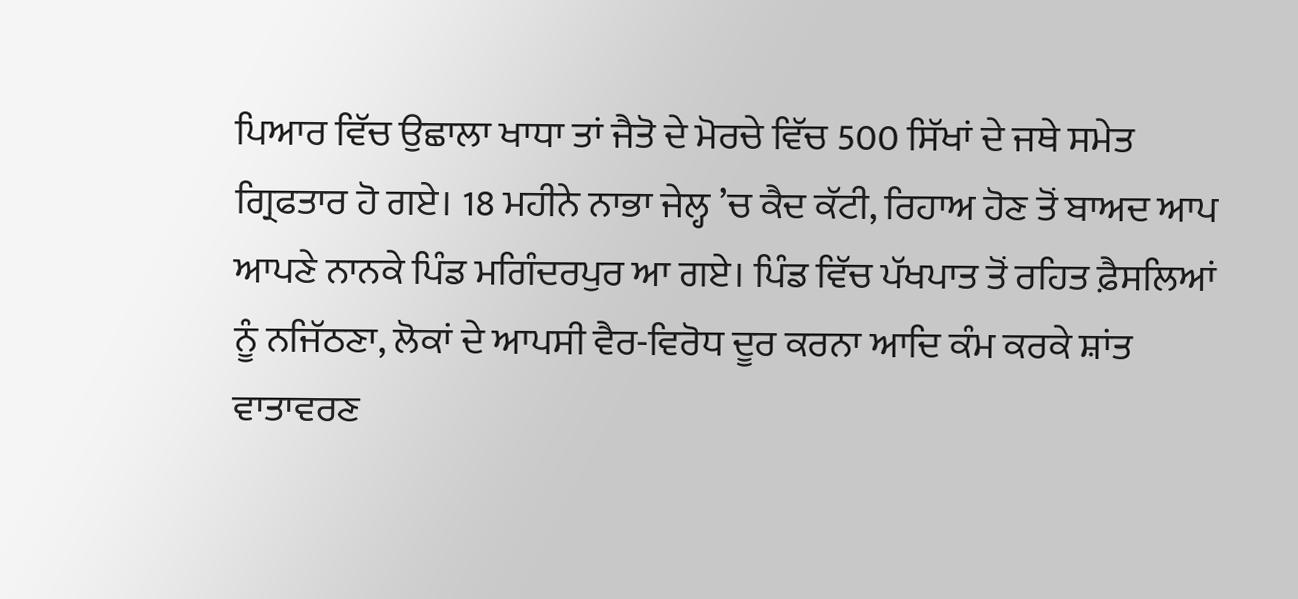ਪਿਆਰ ਵਿੱਚ ਉਛਾਲਾ ਖਾਧਾ ਤਾਂ ਜੈਤੋ ਦੇ ਮੋਰਚੇ ਵਿੱਚ 500 ਸਿੱਖਾਂ ਦੇ ਜਥੇ ਸਮੇਤ ਗ੍ਰਿਫਤਾਰ ਹੋ ਗਏ। 18 ਮਹੀਨੇ ਨਾਭਾ ਜੇਲ੍ਹ ’ਚ ਕੈਦ ਕੱਟੀ, ਰਿਹਾਅ ਹੋਣ ਤੋਂ ਬਾਅਦ ਆਪ ਆਪਣੇ ਨਾਨਕੇ ਪਿੰਡ ਮਗਿੰਦਰਪੁਰ ਆ ਗਏ। ਪਿੰਡ ਵਿੱਚ ਪੱਖਪਾਤ ਤੋਂ ਰਹਿਤ ਫ਼ੈਸਲਿਆਂ ਨੂੰ ਨਜਿੱਠਣਾ, ਲੋਕਾਂ ਦੇ ਆਪਸੀ ਵੈਰ-ਵਿਰੋਧ ਦੂਰ ਕਰਨਾ ਆਦਿ ਕੰਮ ਕਰਕੇ ਸ਼ਾਂਤ ਵਾਤਾਵਰਣ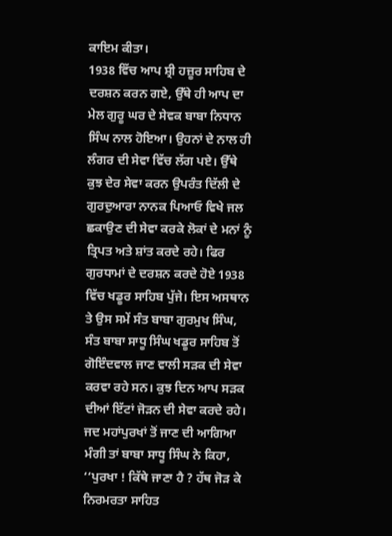ਕਾਇਮ ਕੀਤਾ।
1938 ਵਿੱਚ ਆਪ ਸ਼੍ਰੀ ਹਜ਼ੂਰ ਸਾਹਿਬ ਦੇ ਦਰਸ਼ਨ ਕਰਨ ਗਏ, ਉੱਥੇ ਹੀ ਆਪ ਦਾ ਮੇਲ ਗੁਰੂ ਘਰ ਦੇ ਸੇਵਕ ਬਾਬਾ ਨਿਧਾਨ ਸਿੰਘ ਨਾਲ ਹੋਇਆ। ਉਹਨਾਂ ਦੇ ਨਾਲ ਹੀ ਲੰਗਰ ਦੀ ਸੇਵਾ ਵਿੱਚ ਲੱਗ ਪਏ। ਉੱਥੇ ਕੁਝ ਦੇਰ ਸੇਵਾ ਕਰਨ ਉਪਰੰਤ ਦਿੱਲੀ ਦੇ ਗੁਰਦੁਆਰਾ ਨਾਨਕ ਪਿਆਓ ਵਿਖੇ ਜਲ ਛਕਾਉਣ ਦੀ ਸੇਵਾ ਕਰਕੇ ਲੋਕਾਂ ਦੇ ਮਨਾਂ ਨੂੰ ਤ੍ਰਿਪਤ ਅਤੇ ਸ਼ਾਂਤ ਕਰਦੇ ਰਹੇ। ਫਿਰ ਗੁਰਧਾਮਾਂ ਦੇ ਦਰਸ਼ਨ ਕਰਦੇ ਹੋਏ 1938 ਵਿੱਚ ਖਡੂਰ ਸਾਹਿਬ ਪੁੱਜੇ। ਇਸ ਅਸਥਾਨ ਤੇ ਉਸ ਸਮੇਂ ਸੰਤ ਬਾਬਾ ਗੁਰਮੁਖ ਸਿੰਘ, ਸੰਤ ਬਾਬਾ ਸਾਧੂ ਸਿੰਘ ਖਡੂਰ ਸਾਹਿਬ ਤੋਂ ਗੋਇੰਦਵਾਲ ਜਾਣ ਵਾਲੀ ਸੜਕ ਦੀ ਸੇਵਾ ਕਰਵਾ ਰਹੇ ਸਨ। ਕੁਝ ਦਿਨ ਆਪ ਸੜਕ ਦੀਆਂ ਇੱਟਾਂ ਜੋੜਨ ਦੀ ਸੇਵਾ ਕਰਦੇ ਰਹੇ। ਜਦ ਮਹਾਂਪੁਰਖਾਂ ਤੋਂ ਜਾਣ ਦੀ ਆਗਿਆ ਮੰਗੀ ਤਾਂ ਬਾਬਾ ਸਾਧੂ ਸਿੰਘ ਨੇ ਕਿਹਾ, ‘‘ਪੁਰਖਾ ! ਕਿੱਥੇ ਜਾਣਾ ਹੈ ? ਹੱਥ ਜੋੜ ਕੇ ਨਿਰਮਰਤਾ ਸਾਹਿਤ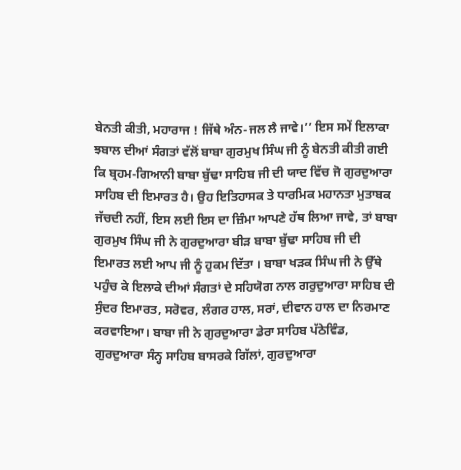ਬੇਨਤੀ ਕੀਤੀ, ਮਹਾਰਾਜ ! ਜਿੱਥੇ ਅੰਨ-ਜਲ ਲੈ ਜਾਵੇ।’’ ਇਸ ਸਮੇਂ ਇਲਾਕਾ ਝਬਾਲ ਦੀਆਂ ਸੰਗਤਾਂ ਵੱਲੋਂ ਬਾਬਾ ਗੁਰਮੁਖ ਸਿੰਘ ਜੀ ਨੂੰ ਬੇਨਤੀ ਕੀਤੀ ਗਈ ਕਿ ਬ੍ਰਹਮ-ਗਿਆਨੀ ਬਾਬਾ ਬੁੱਢਾ ਸਾਹਿਬ ਜੀ ਦੀ ਯਾਦ ਵਿੱਚ ਜੋ ਗੁਰਦੁਆਰਾ ਸਾਹਿਬ ਦੀ ਇਮਾਰਤ ਹੈ। ਉਹ ਇਤਿਹਾਸਕ ਤੇ ਧਾਰਮਿਕ ਮਹਾਨਤਾ ਮੁਤਾਬਕ ਜੱਚਦੀ ਨਹੀਂ, ਇਸ ਲਈ ਇਸ ਦਾ ਜ਼ਿੰਮਾ ਆਪਣੇ ਹੱਥ ਲਿਆ ਜਾਵੇ, ਤਾਂ ਬਾਬਾ ਗੁਰਮੁਖ ਸਿੰਘ ਜੀ ਨੇ ਗੁਰਦੁਆਰਾ ਬੀੜ ਬਾਬਾ ਬੁੱਢਾ ਸਾਹਿਬ ਜੀ ਦੀ ਇਮਾਰਤ ਲਈ ਆਪ ਜੀ ਨੂੰ ਹੁਕਮ ਦਿੱਤਾ । ਬਾਬਾ ਖੜਕ ਸਿੰਘ ਜੀ ਨੇ ਉੱਥੇ ਪਹੁੰਚ ਕੇ ਇਲਾਕੇ ਦੀਆਂ ਸੰਗਤਾਂ ਦੇ ਸਹਿਯੋਗ ਨਾਲ ਗਰੁਦੁਆਰਾ ਸਾਹਿਬ ਦੀ ਸੁੰਦਰ ਇਮਾਰਤ, ਸਰੋਵਰ, ਲੰਗਰ ਹਾਲ, ਸਰਾਂ, ਦੀਵਾਨ ਹਾਲ ਦਾ ਨਿਰਮਾਣ ਕਰਵਾਇਆ। ਬਾਬਾ ਜੀ ਨੇ ਗੁਰਦੁਆਰਾ ਡੇਰਾ ਸਾਹਿਬ ਪੱਠੇਵਿੰਡ, ਗੁਰਦੁਆਰਾ ਸੰਨ੍ਹ ਸਾਹਿਬ ਬਾਸਰਕੇ ਗਿੱਲਾਂ, ਗੁਰਦੁਆਰਾ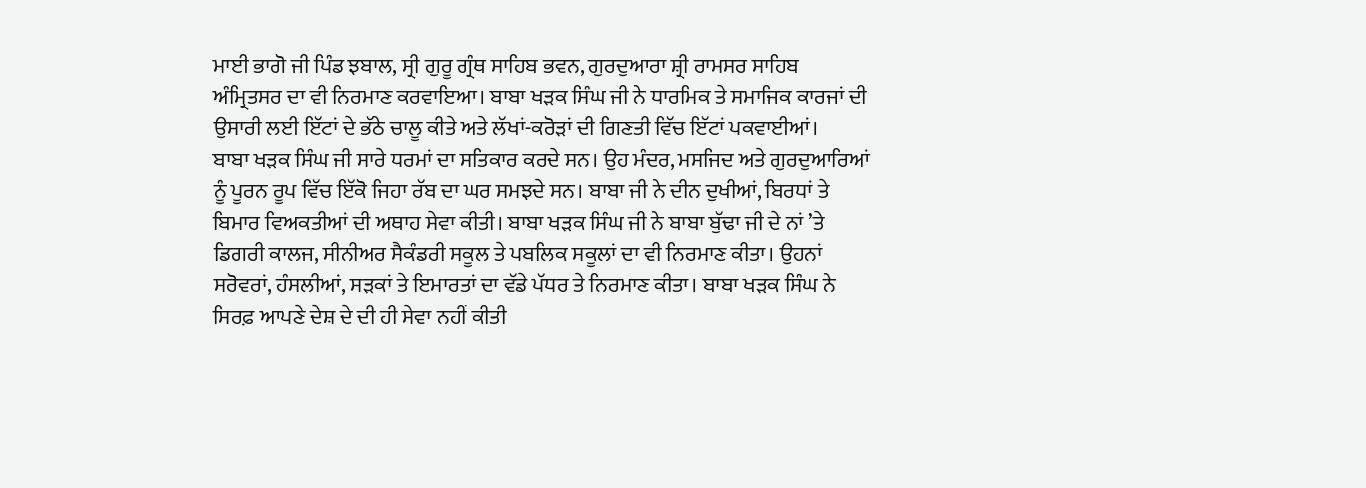ਮਾਈ ਭਾਗੋ ਜੀ ਪਿੰਡ ਝਬਾਲ, ਸ੍ਰੀ ਗੁਰੂ ਗ੍ਰੰਥ ਸਾਹਿਬ ਭਵਨ, ਗੁਰਦੁਆਰਾ ਸ਼੍ਰੀ ਰਾਮਸਰ ਸਾਹਿਬ ਅੰਮ੍ਰਿਤਸਰ ਦਾ ਵੀ ਨਿਰਮਾਣ ਕਰਵਾਇਆ। ਬਾਬਾ ਖੜਕ ਸਿੰਘ ਜੀ ਨੇ ਧਾਰਮਿਕ ਤੇ ਸਮਾਜਿਕ ਕਾਰਜਾਂ ਦੀ ਉਸਾਰੀ ਲਈ ਇੱਟਾਂ ਦੇ ਭੱਠੇ ਚਾਲੂ ਕੀਤੇ ਅਤੇ ਲੱਖਾਂ-ਕਰੋੜਾਂ ਦੀ ਗਿਣਤੀ ਵਿੱਚ ਇੱਟਾਂ ਪਕਵਾਈਆਂ।
ਬਾਬਾ ਖੜਕ ਸਿੰਘ ਜੀ ਸਾਰੇ ਧਰਮਾਂ ਦਾ ਸਤਿਕਾਰ ਕਰਦੇ ਸਨ। ਉਹ ਮੰਦਰ, ਮਸਜਿਦ ਅਤੇ ਗੁਰਦੁਆਰਿਆਂ ਨੂੰ ਪੂਰਨ ਰੂਪ ਵਿੱਚ ਇੱਕੋ ਜਿਹਾ ਰੱਬ ਦਾ ਘਰ ਸਮਝਦੇ ਸਨ। ਬਾਬਾ ਜੀ ਨੇ ਦੀਨ ਦੁਖੀਆਂ, ਬਿਰਧਾਂ ਤੇ ਬਿਮਾਰ ਵਿਅਕਤੀਆਂ ਦੀ ਅਥਾਹ ਸੇਵਾ ਕੀਤੀ। ਬਾਬਾ ਖੜਕ ਸਿੰਘ ਜੀ ਨੇ ਬਾਬਾ ਬੁੱਢਾ ਜੀ ਦੇ ਨਾਂ ’ਤੇ ਡਿਗਰੀ ਕਾਲਜ, ਸੀਨੀਅਰ ਸੈਕੰਡਰੀ ਸਕੂਲ ਤੇ ਪਬਲਿਕ ਸਕੂਲਾਂ ਦਾ ਵੀ ਨਿਰਮਾਣ ਕੀਤਾ। ਉਹਨਾਂ ਸਰੋਵਰਾਂ, ਹੰਸਲੀਆਂ, ਸੜਕਾਂ ਤੇ ਇਮਾਰਤਾਂ ਦਾ ਵੱਡੇ ਪੱਧਰ ਤੇ ਨਿਰਮਾਣ ਕੀਤਾ। ਬਾਬਾ ਖੜਕ ਸਿੰਘ ਨੇ ਸਿਰਫ਼ ਆਪਣੇ ਦੇਸ਼ ਦੇ ਦੀ ਹੀ ਸੇਵਾ ਨਹੀਂ ਕੀਤੀ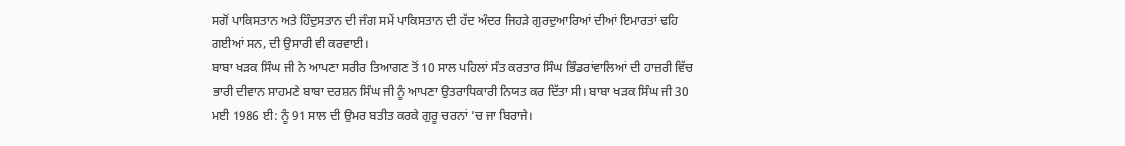ਸਗੋਂ ਪਾਕਿਸਤਾਨ ਅਤੇ ਹਿੰਦੁਸਤਾਨ ਦੀ ਜੰਗ ਸਮੇਂ ਪਾਕਿਸਤਾਨ ਦੀ ਹੱਦ ਅੰਦਰ ਜਿਹੜੇ ਗੁਰਦੁਆਰਿਆਂ ਦੀਆਂ ਇਮਾਰਤਾਂ ਢਹਿ ਗਈਆਂ ਸਨ, ਦੀ ਉਸਾਰੀ ਵੀ ਕਰਵਾਈ।
ਬਾਬਾ ਖੜਕ ਸਿੰਘ ਜੀ ਨੇ ਆਪਣਾ ਸਰੀਰ ਤਿਆਗਣ ਤੋਂ 10 ਸਾਲ ਪਹਿਲਾਂ ਸੰਤ ਕਰਤਾਰ ਸਿੰਘ ਭਿੰਡਰਾਂਵਾਲਿਆਂ ਦੀ ਹਾਜ਼ਰੀ ਵਿੱਚ ਭਾਰੀ ਦੀਵਾਨ ਸਾਹਮਣੇ ਬਾਬਾ ਦਰਸ਼ਨ ਸਿੰਘ ਜੀ ਨੂੰ ਆਪਣਾ ਉਤਰਾਧਿਕਾਰੀ ਨਿਯਤ ਕਰ ਦਿੱਤਾ ਸੀ। ਬਾਬਾ ਖੜਕ ਸਿੰਘ ਜੀ 30 ਮਈ 1986 ਈ: ਨੂੰ 91 ਸਾਲ ਦੀ ਉਮਰ ਬਤੀਤ ਕਰਕੇ ਗੁਰੂ ਚਰਨਾਂ ’ਚ ਜਾ ਬਿਰਾਜੇ।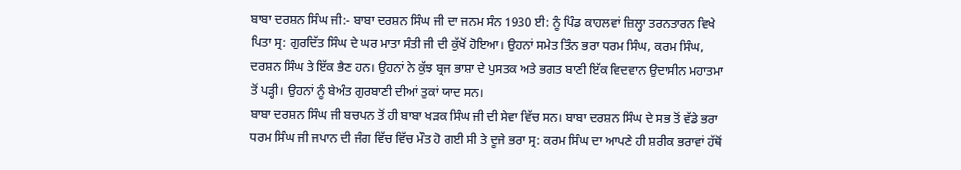ਬਾਬਾ ਦਰਸ਼ਨ ਸਿੰਘ ਜੀ:- ਬਾਬਾ ਦਰਸ਼ਨ ਸਿੰਘ ਜੀ ਦਾ ਜਨਮ ਸੰਨ 1930 ਈ: ਨੂੰ ਪਿੰਡ ਕਾਹਲਵਾਂ ਜ਼ਿਲ੍ਹਾ ਤਰਨਤਾਰਨ ਵਿਖੇ ਪਿਤਾ ਸ੍ਰ: ਗੁਰਦਿੱਤ ਸਿੰਘ ਦੇ ਘਰ ਮਾਤਾ ਸੰਤੀ ਜੀ ਦੀ ਕੁੱਖੋਂ ਹੋਇਆ। ਉਹਨਾਂ ਸਮੇਤ ਤਿੰਨ ਭਰਾ ਧਰਮ ਸਿੰਘ, ਕਰਮ ਸਿੰਘ, ਦਰਸ਼ਨ ਸਿੰਘ ਤੇ ਇੱਕ ਭੈਣ ਹਨ। ਉਹਨਾਂ ਨੇ ਕੁੱਝ ਬ੍ਰਜ ਭਾਸ਼ਾ ਦੇ ਪੁਸਤਕ ਅਤੇ ਭਗਤ ਬਾਣੀ ਇੱਕ ਵਿਦਵਾਨ ਉਦਾਸੀਨ ਮਹਾਤਮਾ ਤੋਂ ਪੜ੍ਹੀ। ਉਹਨਾਂ ਨੂੰ ਬੇਅੰਤ ਗੁਰਬਾਣੀ ਦੀਆਂ ਤੁਕਾਂ ਯਾਦ ਸਨ।
ਬਾਬਾ ਦਰਸ਼ਨ ਸਿੰਘ ਜੀ ਬਚਪਨ ਤੋਂ ਹੀ ਬਾਬਾ ਖੜਕ ਸਿੰਘ ਜੀ ਦੀ ਸੇਵਾ ਵਿੱਚ ਸਨ। ਬਾਬਾ ਦਰਸ਼ਨ ਸਿੰਘ ਦੇ ਸਭ ਤੋਂ ਵੱਡੇ ਭਰਾ ਧਰਮ ਸਿੰਘ ਜੀ ਜਪਾਨ ਦੀ ਜੰਗ ਵਿੱਚ ਵਿੱਚ ਮੌਤ ਹੋ ਗਈ ਸੀ ਤੇ ਦੂਜੇ ਭਰਾ ਸ੍ਰ: ਕਰਮ ਸਿੰਘ ਦਾ ਆਪਣੇ ਹੀ ਸ਼ਰੀਕ ਭਰਾਵਾਂ ਹੱਥੋਂ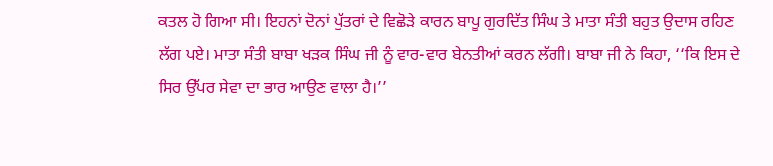ਕਤਲ ਹੋ ਗਿਆ ਸੀ। ਇਹਨਾਂ ਦੋਨਾਂ ਪੁੱਤਰਾਂ ਦੇ ਵਿਛੋੜੇ ਕਾਰਨ ਬਾਪੂ ਗੁਰਦਿੱਤ ਸਿੰਘ ਤੇ ਮਾਤਾ ਸੰਤੀ ਬਹੁਤ ਉਦਾਸ ਰਹਿਣ ਲੱਗ ਪਏ। ਮਾਤਾ ਸੰਤੀ ਬਾਬਾ ਖੜਕ ਸਿੰਘ ਜੀ ਨੂੰ ਵਾਰ-ਵਾਰ ਬੇਨਤੀਆਂ ਕਰਨ ਲੱਗੀ। ਬਾਬਾ ਜੀ ਨੇ ਕਿਹਾ, ‘‘ਕਿ ਇਸ ਦੇ ਸਿਰ ਉੱਪਰ ਸੇਵਾ ਦਾ ਭਾਰ ਆਉਣ ਵਾਲਾ ਹੈ।’’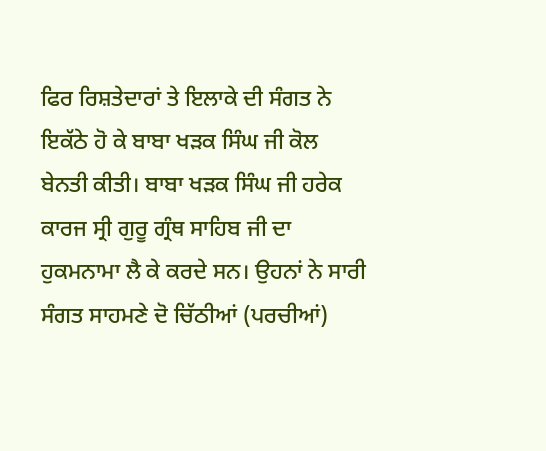ਫਿਰ ਰਿਸ਼ਤੇਦਾਰਾਂ ਤੇ ਇਲਾਕੇ ਦੀ ਸੰਗਤ ਨੇ ਇਕੱਠੇ ਹੋ ਕੇ ਬਾਬਾ ਖੜਕ ਸਿੰਘ ਜੀ ਕੋਲ ਬੇਨਤੀ ਕੀਤੀ। ਬਾਬਾ ਖੜਕ ਸਿੰਘ ਜੀ ਹਰੇਕ ਕਾਰਜ ਸ੍ਰੀ ਗੁਰੂ ਗ੍ਰੰਥ ਸਾਹਿਬ ਜੀ ਦਾ ਹੁਕਮਨਾਮਾ ਲੈ ਕੇ ਕਰਦੇ ਸਨ। ਉਹਨਾਂ ਨੇ ਸਾਰੀ ਸੰਗਤ ਸਾਹਮਣੇ ਦੋ ਚਿੱਠੀਆਂ (ਪਰਚੀਆਂ)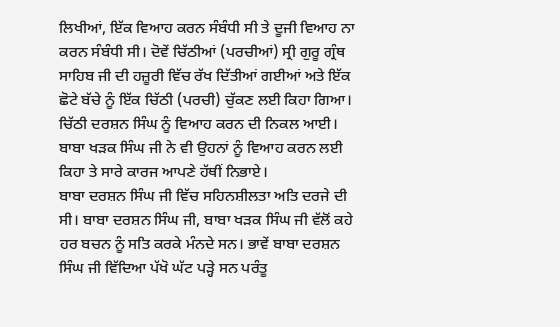ਲਿਖੀਆਂ, ਇੱਕ ਵਿਆਹ ਕਰਨ ਸੰਬੰਧੀ ਸੀ ਤੇ ਦੂਜੀ ਵਿਆਹ ਨਾ ਕਰਨ ਸੰਬੰਧੀ ਸੀ। ਦੋਵੇਂ ਚਿੱਠੀਆਂ (ਪਰਚੀਆਂ) ਸ੍ਰੀ ਗੁਰੂ ਗ੍ਰੰਥ ਸਾਹਿਬ ਜੀ ਦੀ ਹਜ਼ੂਰੀ ਵਿੱਚ ਰੱਖ ਦਿੱਤੀਆਂ ਗਈਆਂ ਅਤੇ ਇੱਕ ਛੋਟੇ ਬੱਚੇ ਨੂੰ ਇੱਕ ਚਿੱਠੀ (ਪਰਚੀ) ਚੁੱਕਣ ਲਈ ਕਿਹਾ ਗਿਆ। ਚਿੱਠੀ ਦਰਸ਼ਨ ਸਿੰਘ ਨੂੰ ਵਿਆਹ ਕਰਨ ਦੀ ਨਿਕਲ ਆਈ। ਬਾਬਾ ਖੜਕ ਸਿੰਘ ਜੀ ਨੇ ਵੀ ਉਹਨਾਂ ਨੂੰ ਵਿਆਹ ਕਰਨ ਲਈ ਕਿਹਾ ਤੇ ਸਾਰੇ ਕਾਰਜ ਆਪਣੇ ਹੱਥੀਂ ਨਿਭਾਏ।
ਬਾਬਾ ਦਰਸ਼ਨ ਸਿੰਘ ਜੀ ਵਿੱਚ ਸਹਿਨਸ਼ੀਲਤਾ ਅਤਿ ਦਰਜੇ ਦੀ ਸੀ। ਬਾਬਾ ਦਰਸ਼ਨ ਸਿੰਘ ਜੀ, ਬਾਬਾ ਖੜਕ ਸਿੰਘ ਜੀ ਵੱਲੋਂ ਕਹੇ ਹਰ ਬਚਨ ਨੂੰ ਸਤਿ ਕਰਕੇ ਮੰਨਦੇ ਸਨ। ਭਾਵੇਂ ਬਾਬਾ ਦਰਸ਼ਨ ਸਿੰਘ ਜੀ ਵਿੱਦਿਆ ਪੱਖੋ ਘੱਟ ਪੜ੍ਹੇ ਸਨ ਪਰੰਤੂ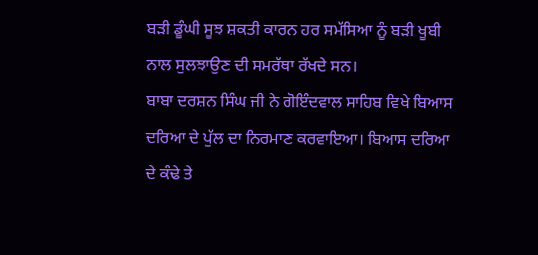ਬੜੀ ਡੂੰਘੀ ਸੂਝ ਸ਼ਕਤੀ ਕਾਰਨ ਹਰ ਸਮੱਸਿਆ ਨੂੰ ਬੜੀ ਖੂਬੀ ਨਾਲ ਸੁਲਝਾਉਣ ਦੀ ਸਮਰੱਥਾ ਰੱਖਦੇ ਸਨ।
ਬਾਬਾ ਦਰਸ਼ਨ ਸਿੰਘ ਜੀ ਨੇ ਗੋਇੰਦਵਾਲ ਸਾਹਿਬ ਵਿਖੇ ਬਿਆਸ ਦਰਿਆ ਦੇ ਪੁੱਲ ਦਾ ਨਿਰਮਾਣ ਕਰਵਾਇਆ। ਬਿਆਸ ਦਰਿਆ ਦੇ ਕੰਢੇ ਤੇ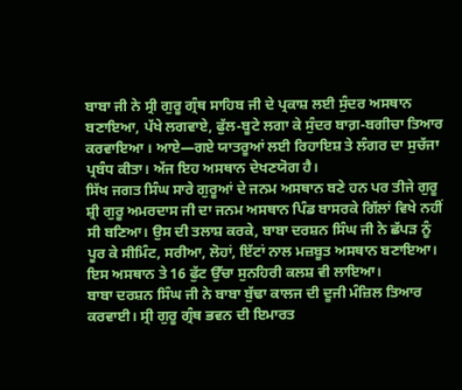ਬਾਬਾ ਜੀ ਨੇ ਸ੍ਰੀ ਗੁਰੂ ਗ੍ਰੰਥ ਸਾਹਿਬ ਜੀ ਦੇ ਪ੍ਰਕਾਸ਼ ਲਈ ਸੁੰਦਰ ਅਸਥਾਨ ਬਣਾਇਆ, ਪੱਖੇ ਲਗਵਾਏ, ਫੁੱਲ-ਬੂਟੇ ਲਗਾ ਕੇ ਸੁੰਦਰ ਬਾਗ਼-ਬਗੀਚਾ ਤਿਆਰ ਕਰਵਾਇਆ । ਆਏ—ਗਏ ਯਾਤਰੂਆਂ ਲਈ ਰਿਹਾਇਸ਼ ਤੇ ਲੰਗਰ ਦਾ ਸੁਚੱਜਾ ਪ੍ਰਬੰਧ ਕੀਤਾ। ਅੱਜ ਇਹ ਅਸਥਾਨ ਦੇਖਣਯੋਗ ਹੈ।
ਸਿੱਖ ਜਗਤ ਸਿੰਘ ਸਾਰੇ ਗੁਰੂਆਂ ਦੇ ਜਨਮ ਅਸਥਾਨ ਬਣੇ ਹਨ ਪਰ ਤੀਜੇ ਗੁਰੂ ਸ਼੍ਰੀ ਗੁਰੂ ਅਮਰਦਾਸ ਜੀ ਦਾ ਜਨਮ ਅਸਥਾਨ ਪਿੰਡ ਬਾਸਰਕੇ ਗਿੱਲਾਂ ਵਿਖੇ ਨਹੀਂ ਸੀ ਬਣਿਆ। ਉਸ ਦੀ ਤਲਾਸ਼ ਕਰਕੇ, ਬਾਬਾ ਦਰਸ਼ਨ ਸਿੰਘ ਜੀ ਨੇ ਛੱਪੜ ਨੂੰ ਪੂਰ ਕੇ ਸੀਮਿੰਟ, ਸਰੀਆ, ਲੋਹਾਂ, ਇੱਟਾਂ ਨਾਲ ਮਜ਼ਬੂਤ ਅਸਥਾਨ ਬਣਾਇਆ। ਇਸ ਅਸਥਾਨ ਤੇ 16 ਫੁੱਟ ਉੱਚਾ ਸੁਨਹਿਰੀ ਕਲਸ਼ ਵੀ ਲਾਇਆ।
ਬਾਬਾ ਦਰਸ਼ਨ ਸਿੰਘ ਜੀ ਨੇ ਬਾਬਾ ਬੁੱਢਾ ਕਾਲਜ ਦੀ ਦੂਜੀ ਮੰਜ਼ਿਲ ਤਿਆਰ ਕਰਵਾਈ। ਸ੍ਰੀ ਗੁਰੂ ਗ੍ਰੰਥ ਭਵਨ ਦੀ ਇਮਾਰਤ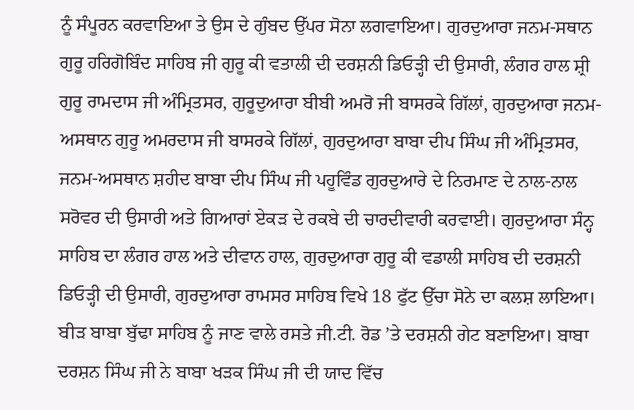ਨੂੰ ਸੰਪੂਰਨ ਕਰਵਾਇਆ ਤੇ ਉਸ ਦੇ ਗੁੰਬਦ ਉੱਪਰ ਸੋਨਾ ਲਗਵਾਇਆ। ਗੁਰਦੁਆਰਾ ਜਨਮ-ਸਥਾਨ ਗੁਰੂ ਹਰਿਗੋਬਿੰਦ ਸਾਹਿਬ ਜੀ ਗੁਰੂ ਕੀ ਵਤਾਲੀ ਦੀ ਦਰਸ਼ਨੀ ਡਿਓੜ੍ਹੀ ਦੀ ਉਸਾਰੀ, ਲੰਗਰ ਹਾਲ ਸ਼੍ਰੀ ਗੁਰੂ ਰਾਮਦਾਸ ਜੀ ਅੰਮ੍ਰਿਤਸਰ, ਗੁਰੂਦੁਆਰਾ ਬੀਬੀ ਅਮਰੋ ਜੀ ਬਾਸਰਕੇ ਗਿੱਲਾਂ, ਗੁਰਦੁਆਰਾ ਜਨਮ-ਅਸਥਾਨ ਗੁਰੂ ਅਮਰਦਾਸ ਜੀ ਬਾਸਰਕੇ ਗਿੱਲਾਂ, ਗੁਰਦੁਆਰਾ ਬਾਬਾ ਦੀਪ ਸਿੰਘ ਜੀ ਅੰਮ੍ਰਿਤਸਰ, ਜਨਮ-ਅਸਥਾਨ ਸ਼ਹੀਦ ਬਾਬਾ ਦੀਪ ਸਿੰਘ ਜੀ ਪਹੂਵਿੰਡ ਗੁਰਦੁਆਰੇ ਦੇ ਨਿਰਮਾਣ ਦੇ ਨਾਲ-ਨਾਲ ਸਰੋਵਰ ਦੀ ਉਸਾਰੀ ਅਤੇ ਗਿਆਰਾਂ ਏਕੜ ਦੇ ਰਕਬੇ ਦੀ ਚਾਰਦੀਵਾਰੀ ਕਰਵਾਈ। ਗੁਰਦੁਆਰਾ ਸੰਨ੍ਹ ਸਾਹਿਬ ਦਾ ਲੰਗਰ ਹਾਲ ਅਤੇ ਦੀਵਾਨ ਹਾਲ, ਗੁਰਦੁਆਰਾ ਗੁਰੂ ਕੀ ਵਡਾਲੀ ਸਾਹਿਬ ਦੀ ਦਰਸ਼ਨੀ ਡਿਓੜ੍ਹੀ ਦੀ ਉਸਾਰੀ, ਗੁਰਦੁਆਰਾ ਰਾਮਸਰ ਸਾਹਿਬ ਵਿਖੇ 18 ਫੁੱਟ ਉੱਚਾ ਸੋਨੇ ਦਾ ਕਲਸ਼ ਲਾਇਆ। ਬੀੜ ਬਾਬਾ ਬੁੱਢਾ ਸਾਹਿਬ ਨੂੰ ਜਾਣ ਵਾਲੇ ਰਸਤੇ ਜੀ.ਟੀ. ਰੋਡ ’ਤੇ ਦਰਸ਼ਨੀ ਗੇਟ ਬਣਾਇਆ। ਬਾਬਾ ਦਰਸ਼ਨ ਸਿੰਘ ਜੀ ਨੇ ਬਾਬਾ ਖੜਕ ਸਿੰਘ ਜੀ ਦੀ ਯਾਦ ਵਿੱਚ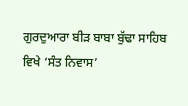ਗੁਰਦੁਆਰਾ ਬੀੜ ਬਾਬਾ ਬੁੱਢਾ ਸਾਹਿਬ ਵਿਖੇ ‘ਸੰਤ ਨਿਵਾਸ’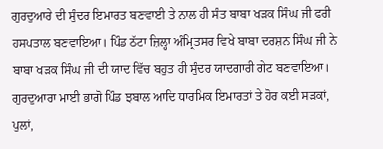ਗੁਰਦੁਆਰੇ ਦੀ ਸੁੰਦਰ ਇਮਾਰਤ ਬਣਵਾਈ ਤੇ ਨਾਲ ਹੀ ਸੰਤ ਬਾਬਾ ਖੜਕ ਸਿੰਘ ਜੀ ਫਰੀ ਹਸਪਤਾਲ ਬਣਵਾਇਆ। ਪਿੰਡ ਠੱਟਾ ਜ਼ਿਲ੍ਹਾ ਅੰਮ੍ਰਿਤਸਰ ਵਿਖੇ ਬਾਬਾ ਦਰਸ਼ਨ ਸਿੰਘ ਜੀ ਨੇ ਬਾਬਾ ਖੜਕ ਸਿੰਘ ਜੀ ਦੀ ਯਾਦ ਵਿੱਚ ਬਹੁਤ ਹੀ ਸੁੰਦਰ ਯਾਦਗਾਰੀ ਗੇਟ ਬਣਵਾਇਆ। ਗੁਰਦੁਆਰਾ ਮਾਈ ਭਾਗੋ ਪਿੰਡ ਝਬਾਲ ਆਦਿ ਧਾਰਮਿਕ ਇਮਾਰਤਾਂ ਤੇ ਹੋਰ ਕਈ ਸੜਕਾਂ, ਪੁਲਾਂ,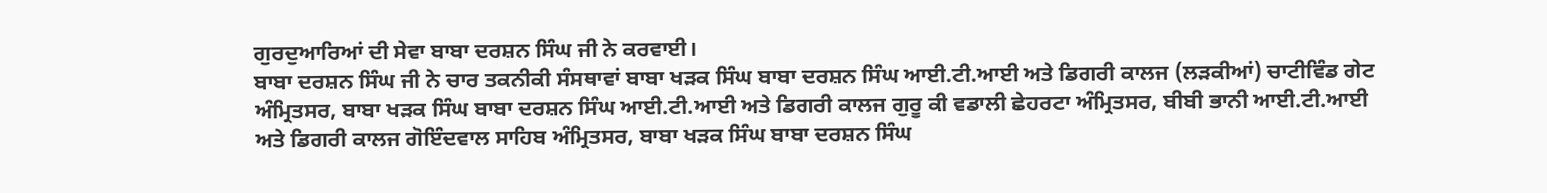ਗੁਰਦੁਆਰਿਆਂ ਦੀ ਸੇਵਾ ਬਾਬਾ ਦਰਸ਼ਨ ਸਿੰਘ ਜੀ ਨੇ ਕਰਵਾਈ।
ਬਾਬਾ ਦਰਸ਼ਨ ਸਿੰਘ ਜੀ ਨੇ ਚਾਰ ਤਕਨੀਕੀ ਸੰਸਥਾਵਾਂ ਬਾਬਾ ਖੜਕ ਸਿੰਘ ਬਾਬਾ ਦਰਸ਼ਨ ਸਿੰਘ ਆਈ.ਟੀ.ਆਈ ਅਤੇ ਡਿਗਰੀ ਕਾਲਜ (ਲੜਕੀਆਂ) ਚਾਟੀਵਿੰਡ ਗੇਟ ਅੰਮ੍ਰਿਤਸਰ, ਬਾਬਾ ਖੜਕ ਸਿੰਘ ਬਾਬਾ ਦਰਸ਼ਨ ਸਿੰਘ ਆਈ.ਟੀ.ਆਈ ਅਤੇ ਡਿਗਰੀ ਕਾਲਜ ਗੁਰੂ ਕੀ ਵਡਾਲੀ ਛੇਹਰਟਾ ਅੰਮ੍ਰਿਤਸਰ, ਬੀਬੀ ਭਾਨੀ ਆਈ.ਟੀ.ਆਈ ਅਤੇ ਡਿਗਰੀ ਕਾਲਜ ਗੋਇੰਦਵਾਲ ਸਾਹਿਬ ਅੰਮ੍ਰਿਤਸਰ, ਬਾਬਾ ਖੜਕ ਸਿੰਘ ਬਾਬਾ ਦਰਸ਼ਨ ਸਿੰਘ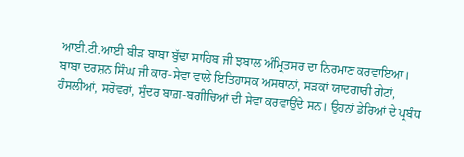ਆਈ.ਟੀ.ਆਈ ਬੀੜ ਬਾਬਾ ਬੁੱਢਾ ਸਾਹਿਬ ਜੀ ਝਬਾਲ ਅੰਮ੍ਰਿਤਸਰ ਦਾ ਨਿਰਮਾਣ ਕਰਵਾਇਆ।
ਬਾਬਾ ਦਰਸ਼ਨ ਸਿੰਘ ਜੀ ਕਾਰ-ਸੇਵਾ ਵਾਲੇ ਇਤਿਹਾਸਕ ਅਸਥਾਨਾਂ, ਸੜਕਾਂ ਯਾਦਗਾਰੀ ਗੇਟਾਂ, ਹੰਸਲੀਆਂ, ਸਰੋਵਰਾਂ, ਸੁੰਦਰ ਬਾਗ਼-ਬਗੀਚਿਆਂ ਦੀ ਸੇਵਾ ਕਰਵਾਉਂਦੇ ਸਨ। ਉਹਨਾਂ ਡੇਰਿਆਂ ਦੇ ਪ੍ਰਬੰਧ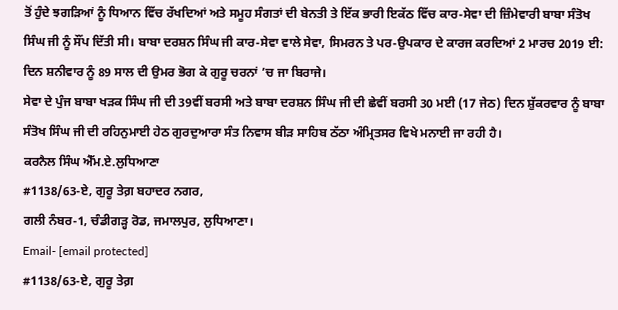ਤੋਂ ਹੁੰਦੇ ਝਗੜਿਆਂ ਨੂੰ ਧਿਆਨ ਵਿੱਚ ਰੱਖਦਿਆਂ ਅਤੇ ਸਮੂਹ ਸੰਗਤਾਂ ਦੀ ਬੇਨਤੀ ਤੇ ਇੱਕ ਭਾਰੀ ਇਕੱਠ ਵਿੱਚ ਕਾਰ-ਸੇਵਾ ਦੀ ਜ਼ਿੰਮੇਵਾਰੀ ਬਾਬਾ ਸੰਤੋਖ ਸਿੰਘ ਜੀ ਨੂੰ ਸੌਂਪ ਦਿੱਤੀ ਸੀ। ਬਾਬਾ ਦਰਸ਼ਨ ਸਿੰਘ ਜੀ ਕਾਰ-ਸੇਵਾ ਵਾਲੇ ਸੇਵਾ, ਸਿਮਰਨ ਤੇ ਪਰ-ਉਪਕਾਰ ਦੇ ਕਾਰਜ ਕਰਦਿਆਂ 2 ਮਾਰਚ 2019 ਈ: ਦਿਨ ਸ਼ਨੀਵਾਰ ਨੂੰ 89 ਸਾਲ ਦੀ ਉਮਰ ਭੋਗ ਕੇ ਗੁਰੂ ਚਰਨਾਂ ’ਚ ਜਾ ਬਿਰਾਜੇ।
ਸੇਵਾ ਦੇ ਪੁੰਜ ਬਾਬਾ ਖੜਕ ਸਿੰਘ ਜੀ ਦੀ 39ਵੀਂ ਬਰਸੀ ਅਤੇ ਬਾਬਾ ਦਰਸ਼ਨ ਸਿੰਘ ਜੀ ਦੀ ਛੇਵੀਂ ਬਰਸੀ 30 ਮਈ (17 ਜੇਠ) ਦਿਨ ਸ਼ੁੱਕਰਵਾਰ ਨੂੰ ਬਾਬਾ ਸੰਤੋਖ ਸਿੰਘ ਜੀ ਦੀ ਰਹਿਨੁਮਾਈ ਹੇਠ ਗੁਰਦੁਆਰਾ ਸੰਤ ਨਿਵਾਸ ਬੀੜ ਸਾਹਿਬ ਠੱਠਾ ਅੰਮ੍ਰਿਤਸਰ ਵਿਖੇ ਮਨਾਈ ਜਾ ਰਹੀ ਹੈ।
ਕਰਨੈਲ ਸਿੰਘ ਐੱਮ.ਏ.ਲੁਧਿਆਣਾ
#1138/63-ਏ, ਗੁਰੂ ਤੇਗ਼ ਬਹਾਦਰ ਨਗਰ,
ਗਲੀ ਨੰਬਰ-1, ਚੰਡੀਗੜ੍ਹ ਰੋਡ, ਜਮਾਲਪੁਰ, ਲੁਧਿਆਣਾ।
Email- [email protected]
#1138/63-ਏ, ਗੁਰੂ ਤੇਗ਼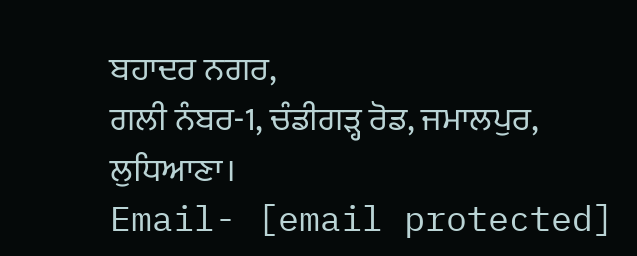ਬਹਾਦਰ ਨਗਰ,
ਗਲੀ ਨੰਬਰ-1, ਚੰਡੀਗੜ੍ਹ ਰੋਡ, ਜਮਾਲਪੁਰ, ਲੁਧਿਆਣਾ।
Email- [email protected]